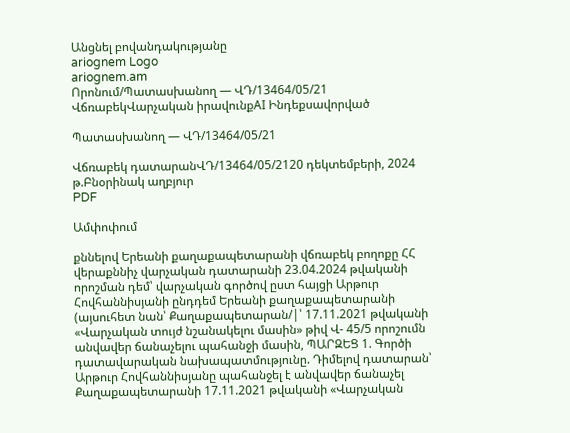Անցնել բովանդակությանը
ariognem Logo
ariognem.am
Որոնում/Պատասխանող — ՎԴ/13464/05/21
ՎճռաբեկՎարչական իրավունքAI Ինդեքսավորված

Պատասխանող — ՎԴ/13464/05/21

Վճռաբեկ դատարանՎԴ/13464/05/2120 դեկտեմբերի, 2024 թ.Բնօրինակ աղբյուր
PDF

Ամփոփում

քննելով Երեանի քաղաքապետարանի վճռաբեկ բողոքը ՀՀ վերաքննիչ վարչական դատարանի 23.04.2024 թվականի որոշման դեմ՝ վարչական գործով ըստ հայցի Արթուր Հովհաննիսյանի ընդդեմ Երեանի քաղաքապետարանի (այսուհետ նան՝ Քաղաքապետարան/|՝ 17.11.2021 թվականի «Վարչական տույժ նշանակելու մասին» թիվ Վ- 45/5 որոշումն անվավեր ճանաչելու պահանջի մասին, ՊԱՐԶԵՑ 1. Գործի դատավարական նախապատմությունը. Դիմելով դատարան՝ Արթուր Հովհաննիսյանը պահանջել է անվավեր ճանաչել Քաղաքապետարանի 17.11.2021 թվականի «Վարչական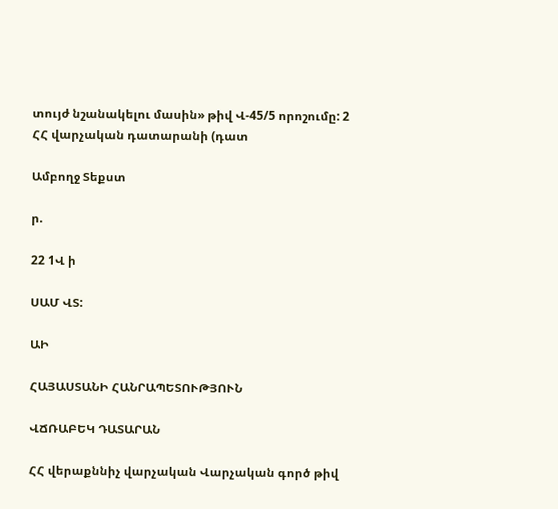տույժ նշանակելու մասին» թիվ Վ-45/5 որոշումը: 2 ՀՀ վարչական դատարանի (դատ

Ամբողջ Տեքստ

ր.

22 1Վ ի

ՍԱՄ ՎՏ:

ԱԻ

ՀԱՅԱՍՏԱՆԻ ՀԱՆՐԱՊԵՏՈՒԹՅՈՒՆ

ՎՃՌԱԲԵԿ ԴԱՏԱՐԱՆ

ՀՀ վերաքննիչ վարչական Վարչական գործ թիվ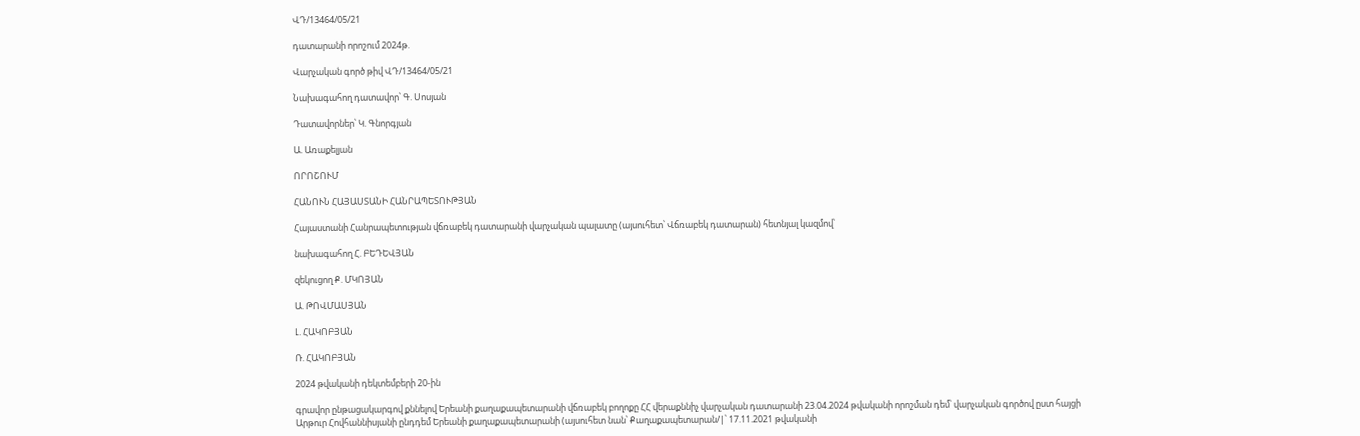ՎԴ/13464/05/21

դատարանի որոշում 2024թ.

Վարչական գործ թիվ ՎԴ/13464/05/21

Նախագահող դատավոր՝ Գ. Սոսյան

Դատավորներ՝ Կ. Գնորգյան

Ա. Առաքելյան

ՈՐՈՇՈՒՄ

ՀԱՆՈՒՆ ՀԱՅԱՍՏԱՆԻ ՀԱՆՐԱՊԵՏՈՒԹՅԱՆ

Հայաստանի Հանրապետության վճռաբեկ դատարանի վարչական պալատը (այսուհետ՝ Վճռաբեկ դատարան) հետնյալ կազմով՝

նախագահող Հ. ԲԵԴԵՎՅԱՆ

զեկուցող Ք. ՄԿՈՅԱՆ

Ա. ԹՈՎՄԱՍՅԱՆ

Լ. ՀԱԿՈԲՅԱՆ

Ռ. ՀԱԿՈԲՅԱՆ

2024 թվականի դեկտեմբերի 20-ին

գրավոր ընթացակարգով քննելով Երեանի քաղաքապետարանի վճռաբեկ բողոքը ՀՀ վերաքննիչ վարչական դատարանի 23.04.2024 թվականի որոշման դեմ՝ վարչական գործով ըստ հայցի Արթուր Հովհաննիսյանի ընդդեմ Երեանի քաղաքապետարանի (այսուհետ նան՝ Քաղաքապետարան/|՝ 17.11.2021 թվականի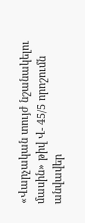«Վարչական տույժ նշանակելու մասին» թիվ Վ- 45/5 որոշումն անվավեր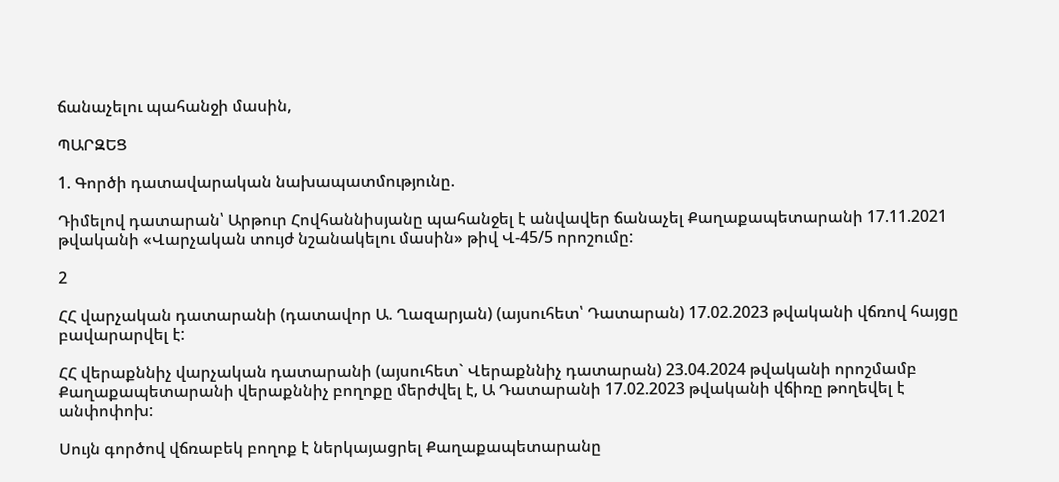ճանաչելու պահանջի մասին,

ՊԱՐԶԵՑ

1. Գործի դատավարական նախապատմությունը.

Դիմելով դատարան՝ Արթուր Հովհաննիսյանը պահանջել է անվավեր ճանաչել Քաղաքապետարանի 17.11.2021 թվականի «Վարչական տույժ նշանակելու մասին» թիվ Վ-45/5 որոշումը:

2

ՀՀ վարչական դատարանի (դատավոր Ա. Ղազարյան) (այսուհետ՝ Դատարան) 17.02.2023 թվականի վճռով հայցը բավարարվել է:

ՀՀ վերաքննիչ վարչական դատարանի (այսուհետ` Վերաքննիչ դատարան) 23.04.2024 թվականի որոշմամբ Քաղաքապետարանի վերաքննիչ բողոքը մերժվել է, Ա Դատարանի 17.02.2023 թվականի վճիռը թողեվել է անփոփոխ:

Սույն գործով վճռաբեկ բողոք է ներկայացրել Քաղաքապետարանը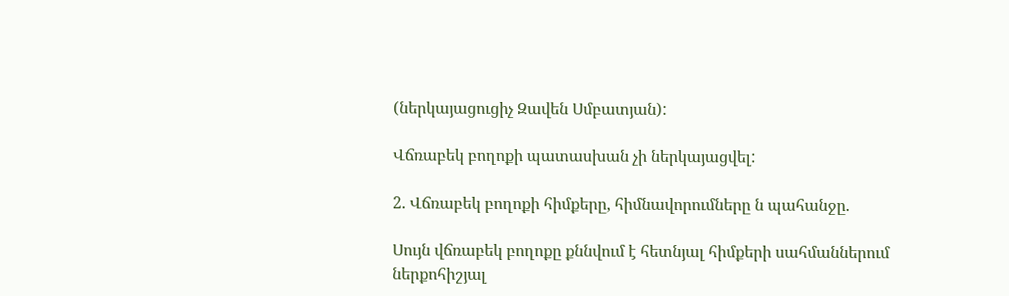(ներկայացուցիչ Զավեն Սմբատյան):

Վճռաբեկ բողոքի պատասխան չի ներկայացվել:

2. Վճռաբեկ բողոքի հիմքերը, հիմնավորումները ն պահանջը.

Սույն վճռաբեկ բողոքը քննվում է հետնյալ հիմքերի սահմաններում ներքոհիշյալ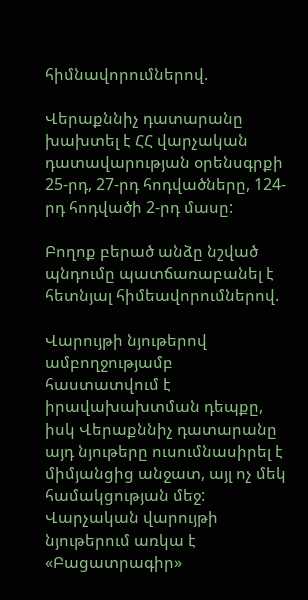հիմնավորումներով.

Վերաքննիչ դատարանը խախտել է ՀՀ վարչական դատավարության օրենսգրքի 25-րդ, 27-րդ հոդվածները, 124-րդ հոդվածի 2-րդ մասը:

Բողոք բերած անձը նշված պնդումը պատճառաբանել է հետնյալ հիմեավորումներով.

Վարույթի նյութերով ամբողջությամբ հաստատվում է իրավախախտման դեպքը, իսկ Վերաքննիչ դատարանը այդ նյութերը ուսումնասիրել է միմյանցից անջատ, այլ ոչ մեկ համակցության մեջ: Վարչական վարույթի նյութերում առկա է «Բացատրագիր»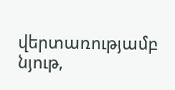վերտառությամբ նյութ,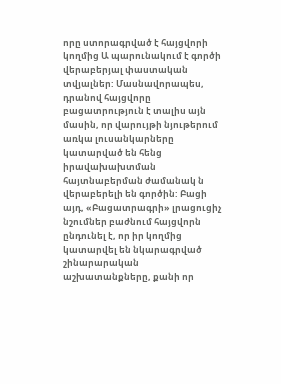որը ստորագրված է հայցվորի կողմից Ա պարունակում է գործի վերաբերյալ փաստական տվյալներ: Մասնավորապես, դրանով հայցվորը բացատրություն է տալիս այն մասին, որ վարույթի նյութերում առկա լուսանկարները կատարված են հենց իրավախախտման հայտնաբերման ժամանակ ն վերաբերելի են գործին: Բացի այդ, «Բացատրագրի» լրացուցիչ նշումներ բաժնում հայցվորն ընդունել է, որ իր կողմից կատարվել են նկարագրված շինարարական աշխատանքները, քանի որ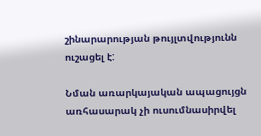շինարարության թույլտվությունն ուշացել է:

Նման առարկայական ապացույցն առհասարակ չի ուսումնասիրվել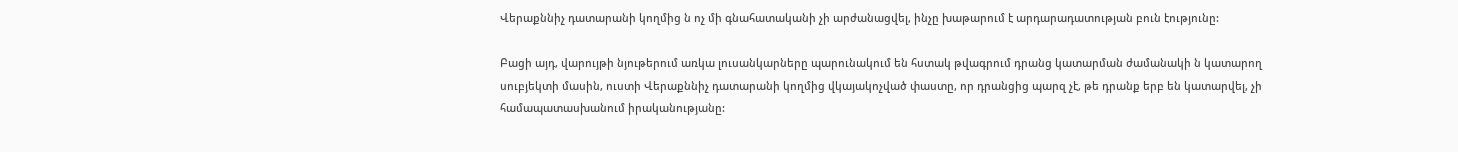Վերաքննիչ դատարանի կողմից ն ոչ մի գնահատականի չի արժանացվել, ինչը խաթարում է արդարադատության բուն էությունը:

Բացի այդ, վարույթի նյութերում առկա լուսանկարները պարունակում են հստակ թվագրում դրանց կատարման ժամանակի ն կատարող սուբյեկտի մասին, ուստի Վերաքննիչ դատարանի կողմից վկայակոչված փաստը, որ դրանցից պարզ չէ, թե դրանք երբ են կատարվել, չի համապատասխանում իրականությանը: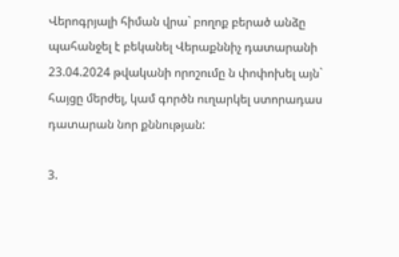Վերոգրյալի հիման վրա` բողոք բերած անձը պահանջել է բեկանել Վերաքննիչ դատարանի 23.04.2024 թվականի որոշումը ն փոփոխել այն` հայցը մերժել, կամ գործն ուղարկել ստորադաս դատարան նոր քննության:

3.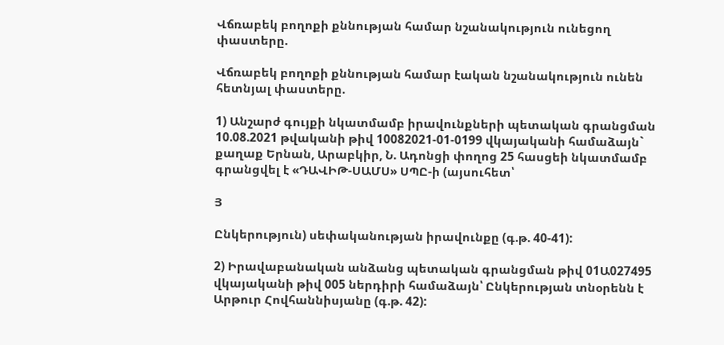Վճռաբեկ բողոքի քննության համար նշանակություն ունեցող փաստերը.

Վճռաբեկ բողոքի քննության համար էական նշանակություն ունեն հետնյալ փաստերը.

1) Անշարժ գույքի նկատմամբ իրավունքների պետական գրանցման 10.08.2021 թվականի թիվ 10082021-01-0199 վկայականի համաձայն` քաղաք Երնան, Արաբկիր, Ն. Ադոնցի փողոց 25 հասցեի նկատմամբ գրանցվել է «ԴԱՎԻԹ-ՍԱՄՍ» ՍՊԸ-ի (այսուհետ՝

Յ

Ընկերություն) սեփականության իրավունքը (գ.թ. 40-41):

2) Իրավաբանական անձանց պետական գրանցման թիվ 01Ա027495 վկայականի թիվ 005 ներդիրի համաձայն՝ Ընկերության տնօրենն է Արթուր Հովհաննիսյանը (գ.թ. 42):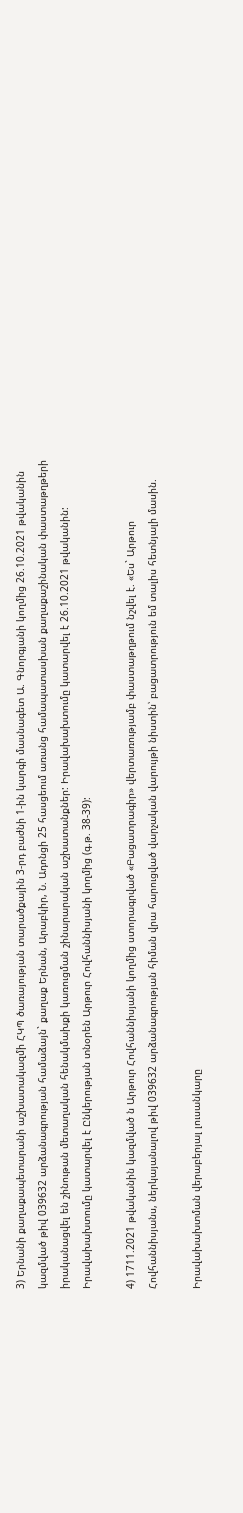3) Երնանի քաղաքապետարանի աշխատակազմի ՀԿՊ ծառայության տարածքային 3-րդ բաժնի 1-ին կարգի մասնագետ Ա. Գնորգյանի կողմից 26.10.2021 թվականին կազմված թիվ 039632 արձանագրության համաձայն` քաղաք Երնան, Արաբկիր, Ն. Ադոնցի 25 հասցեում առանց համապատասխան քաղաքաշինական փաստաթղթերի իրականացվել են շինութան մետաղական հենակմախքի կառուցման շինարարական աշխատանքներ: Իրավախախտումը կատարվել է 26.10.2021 թվականին: Իրավախախտումը կատարվել է Ընկերության տնօրեն Արթուր Հովհաննիսյանի կողմից (գ.թ. 38-39):

4) 1711.2021 թվականին կազմված ն Արթուր Հովհաննիսյանի կողմից ստորագրված «Բացատրագիր» վերտառությամբ փաստաթղթում նշվել է. «Ես` Արթուր Հովհաննիսյանս, ներկայանալով թիվ 039632 արձանագրության հիման վրա հարուցված վարչական վարույթի նիստին՝ բացատրություն եմ տալիս հետնյալի մասին.

Իրավախախտման վերաբերյալ լուսանկարը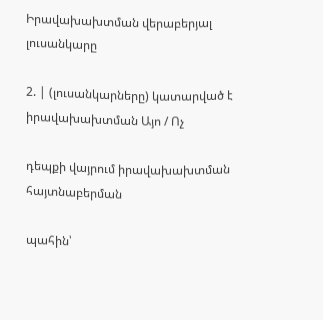Իրավախախտման վերաբերյալ լուսանկարը

2. | (լուսանկարները) կատարված է իրավախախտման Այո / Ոչ

դեպքի վայրում իրավախախտման հայտնաբերման

պահին՝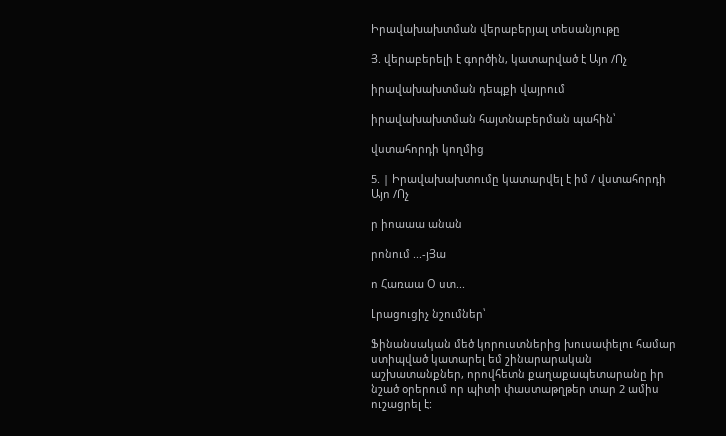Իրավախախտման վերաբերյալ տեսանյութը

Յ. վերաբերելի է գործին, կատարված է Այո /Ոչ

իրավախախտման դեպքի վայրում

իրավախախտման հայտնաբերման պահին՝

վստահորդի կողմից

5. | Իրավախախտումը կատարվել է իմ / վստահորդի Այո /Ոչ

ր իոաաա անան

րոնում ...-յՅա

ո Հառաա Օ ստ...

Լրացուցիչ նշումներ՝

Ֆինանսական մեծ կորուստներից խուսափելու համար ստիպված կատարել եմ շինարարական աշխատանքներ, որովհետն քաղաքապետարանը իր նշած օրերում որ պիտի փաստաթղթեր տար 2 ամիս ուշացրել է: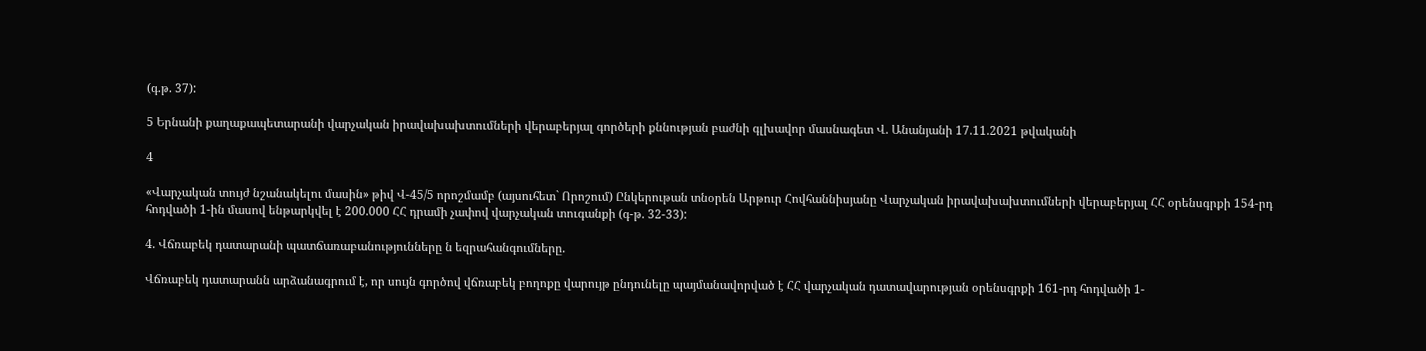(գ.թ. 37):

5 Երնանի քաղաքապետարանի վարչական իրավախախտումների վերաբերյալ գործերի քննության բաժնի գլխավոր մասնագետ Վ. Անանյանի 17.11.2021 թվականի

4

«Վարչական տույժ նշանակելու մասին» թիվ Վ-45/5 որոշմամբ (այսուհետ` Որոշում) Ընկերութան տնօրեն Արթուր Հովհաննիսյանը Վարչական իրավախախտումների վերաբերյալ ՀՀ օրենսգրքի 154-րդ հոդվածի 1-ին մասով ենթարկվել է 200.000 ՀՀ դրամի չափով վարչական տուգանքի (գ-թ. 32-33):

4. Վճռաբեկ դատարանի պատճառաբանությունները ն եզրահանգումները.

Վճռաբեկ դատարանն արձանագրում է, որ սույն գործով վճռաբեկ բողոքը վարույթ ընդունելը պայմանավորված է ՀՀ վարչական դատավարության օրենսգրքի 161-րդ հոդվածի 1-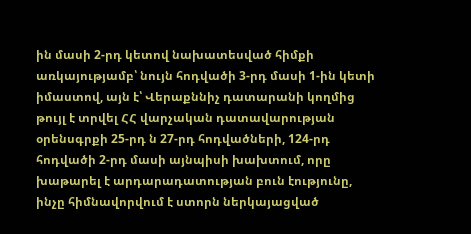ին մասի 2-րդ կետով նախատեսված հիմքի առկայությամբ՝ նույն հոդվածի 3-րդ մասի 1-ին կետի իմաստով, այն է՝ Վերաքննիչ դատարանի կողմից թույլ է տրվել ՀՀ վարչական դատավարության օրենսգրքի 25-րդ ն 27-րդ հոդվածների, 124-րդ հոդվածի 2-րդ մասի այնպիսի խախտում, որը խաթարել է արդարադատության բուն էությունը, ինչը հիմնավորվում է ստորն ներկայացված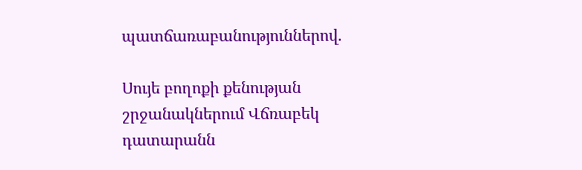պատճառաբանություններով.

Սույե բողոքի քենության շրջանակներում Վճռաբեկ դատարանն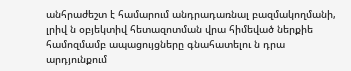անհրաժեշտ է համարում անդրադառնալ բազմակողմանի, լրիվ ն օբյեկտիվ հետազոտման վրա հիմեված ներքիե համոզմամբ ապացույցները գնահատելու ն դրա արդյունքում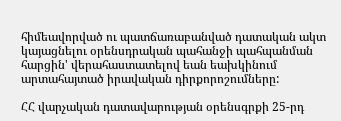հիմեավորված ու պատճառաբանված դատական ակտ կայացնելու օրենսդրական պահանջի պահպանման հարցին' վերահաստատելով եան եախկինում արտահայտած իրավական դիրքորոշումները:

ՀՀ վարչական դատավարության օրենսգրքի 25-րդ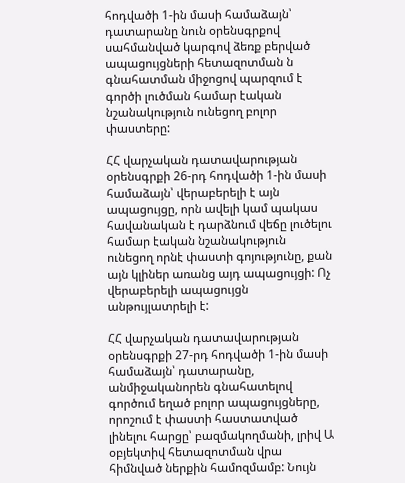հոդվածի 1-ին մասի համաձայն՝ դատարանը նուն օրենսգրքով սահմանված կարգով ձեռք բերված ապացույցների հետազոտման ն գնահատման միջոցով պարզում է գործի լուծման համար էական նշանակություն ունեցող բոլոր փաստերը:

ՀՀ վարչական դատավարության օրենսգրքի 26-րդ հոդվածի 1-ին մասի համաձայն՝ վերաբերելի է այն ապացույցը, որն ավելի կամ պակաս հավանական է դարձնում վեճը լուծելու համար էական նշանակություն ունեցող որնէ փաստի գոյությունը, քան այն կլիներ առանց այդ ապացույցի: Ոչ վերաբերելի ապացույցն անթույլատրելի է:

ՀՀ վարչական դատավարության օրենսգրքի 27-րդ հոդվածի 1-ին մասի համաձայն՝ դատարանը, անմիջականորեն գնահատելով գործում եղած բոլոր ապացույցները, որոշում է փաստի հաստատված լինելու հարցը՝ բազմակողմանի, լրիվ Ա օբյեկտիվ հետազոտման վրա հիմնված ներքին համոզմամբ: Նույն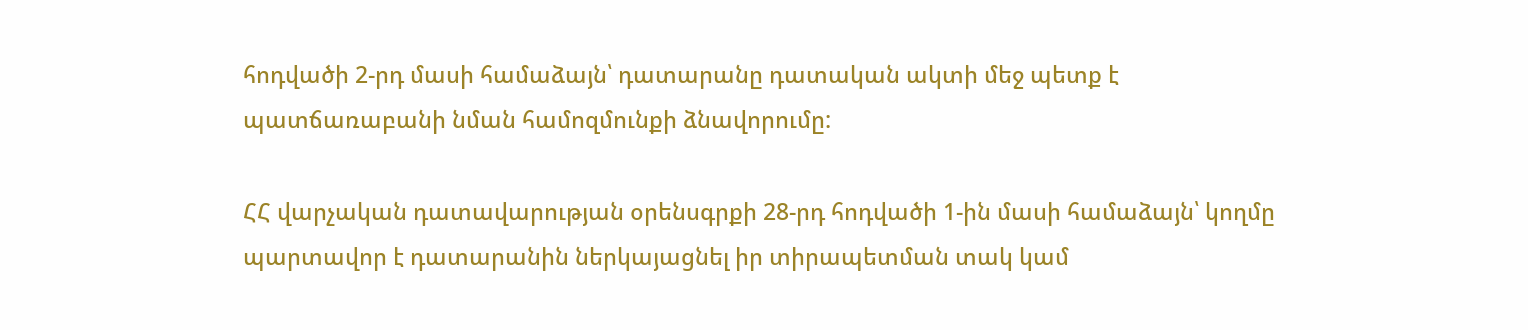հոդվածի 2-րդ մասի համաձայն՝ դատարանը դատական ակտի մեջ պետք է պատճառաբանի նման համոզմունքի ձնավորումը:

ՀՀ վարչական դատավարության օրենսգրքի 28-րդ հոդվածի 1-ին մասի համաձայն՝ կողմը պարտավոր է դատարանին ներկայացնել իր տիրապետման տակ կամ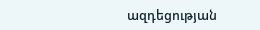ազդեցության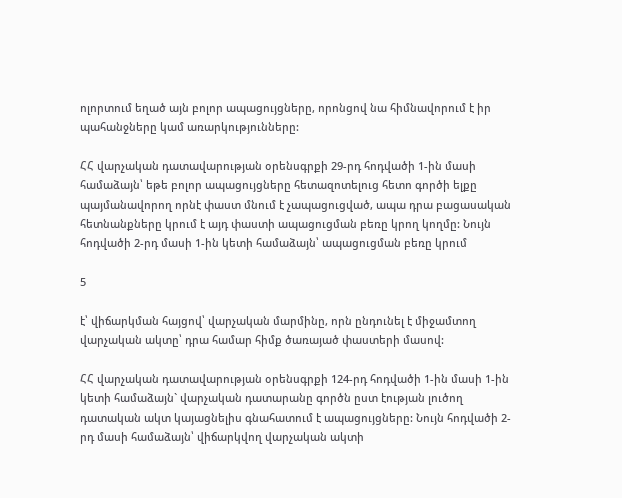ոլորտում եղած այն բոլոր ապացույցները, որոնցով նա հիմնավորում է իր պահանջները կամ առարկությունները:

ՀՀ վարչական դատավարության օրենսգրքի 29-րդ հոդվածի 1-ին մասի համաձայն՝ եթե բոլոր ապացույցները հետազոտելուց հետո գործի ելքը պայմանավորող որնէ փաստ մնում է չապացուցված, ապա դրա բացասական հետնանքները կրում է այդ փաստի ապացուցման բեռը կրող կողմը: Նույն հոդվածի 2-րդ մասի 1-ին կետի համաձայն՝ ապացուցման բեռը կրում

5

է՝ վիճարկման հայցով՝ վարչական մարմինը, որն ընդունել է միջամտող վարչական ակտը՝ դրա համար հիմք ծառայած փաստերի մասով:

ՀՀ վարչական դատավարության օրենսգրքի 124-րդ հոդվածի 1-ին մասի 1-ին կետի համաձայն` վարչական դատարանը գործն ըստ էության լուծող դատական ակտ կայացնելիս գնահատում է ապացույցները: Նույն հոդվածի 2-րդ մասի համաձայն՝ վիճարկվող վարչական ակտի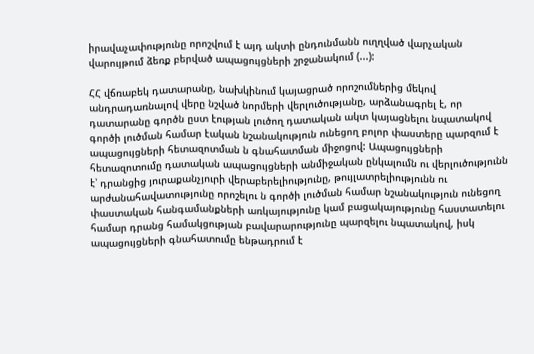իրավաչափությունը որոշվում է այդ ակտի ընդունմանն ուղղված վարչական վարույթում ձեռք բերված ապացույցների շրջանակում (...):

ՀՀ վճռաբեկ դատարանը, նախկինում կայացրած որոշումներից մեկով անդրադառնալով վերը նշված նորմերի վերլուծությանը, արձանագրել է, որ դատարանը գործն ըստ էության լուծող դատական ակտ կայացնելու նպատակով գործի լուծման համար էական նշանակություն ունեցող բոլոր փաստերը պարզում է ապացույցների հետազոտման ն գնահատման միջոցով: Ապացույցների հետազոտումը դատական ապացույցների անմիջական ընկալումն ու վերլուծությունն է՝ դրանցից յուրաքանչյուրի վերաբերելիությունը, թույլատրելիությունն ու արժանահավատությունը որոշելու ն գործի լուծման համար նշանակություն ունեցող փաստական հանգամանքների առկայությունը կամ բացակայությունը հաստատելու համար դրանց համակցության բավարարությունը պարզելու նպատակով, իսկ ապացույցների գնահատումը ենթադրում է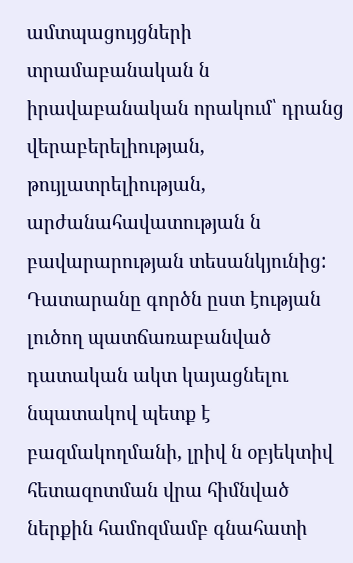ամտպացույցների տրամաբանական ն իրավաբանական որակում՝ դրանց վերաբերելիության, թույլատրելիության, արժանահավատության ն բավարարության տեսանկյունից: Դատարանը գործն ըստ էության լուծող պատճառաբանված դատական ակտ կայացնելու նպատակով պետք է բազմակողմանի, լրիվ ն օբյեկտիվ հետազոտման վրա հիմնված ներքին համոզմամբ գնահատի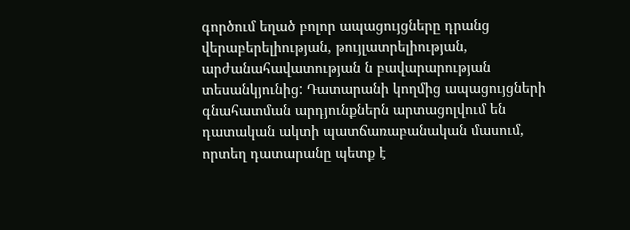գործում եղած բոլոր ապացույցները դրանց վերաբերելիության, թույլատրելիության, արժանահավատության ն բավարարության տեսանկյունից: Դատարանի կողմից ապացույցների գնահատման արդյունքներն արտացոլվում են դատական ակտի պատճառաբանական մասում, որտեղ դատարանը պետք է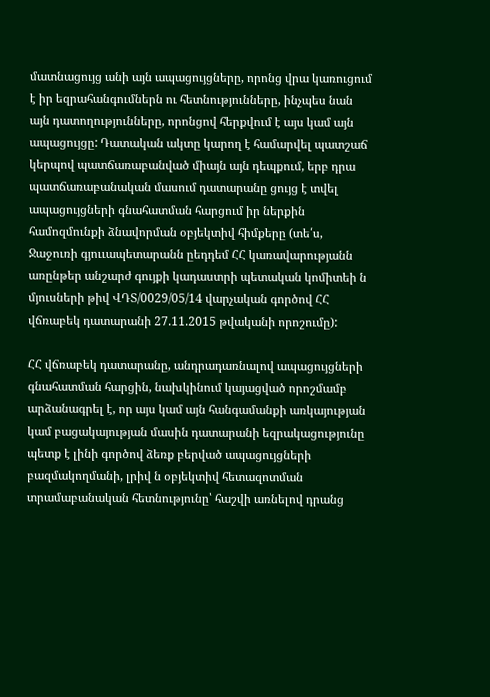մատնացույց անի այն ապացույցները, որոնց վրա կառուցում է իր եզրահանգումներն ու հետնությունները, ինչպես նան այն դատողությունները, որոնցով հերքվում է այս կամ այն ապացույցը: Դատական ակտը կարող է համարվել պատշաճ կերպով պատճառաբանված միայն այն դեպքում, երբ դրա պատճառաբանական մասում դատարանը ցույց է տվել ապացույցների գնահատման հարցում իր ներքին համոզմունքի ձնավորման օբյեկտիվ հիմքերը (տե՛ս, Ջաջուռի գյոււապետարանն ըեդդեմ ՀՀ կառավարությանն առընթեր անշարժ գույքի կադաստրի պետական կոմիտեի ն մյուսների թիվ ՎԴՏ/0029/05/14 վարչական գործով ՀՀ վճռաբեկ դատարանի 27.11.2015 թվականի որոշումը):

ՀՀ վճռաբեկ դատարանը, անդրադառնալով ապացույցների գնահատման հարցին, նախկինում կայացված որոշմամբ արձանագրել է, որ այս կամ այն հանգամանքի առկայության կամ բացակայության մասին դատարանի եզրակացությունը պետք է լինի գործով ձեռք բերված ապացույցների բազմակողմանի, լրիվ ն օբյեկտիվ հետազոտման տրամաբանական հետնությունը՝ հաշվի առնելով դրանց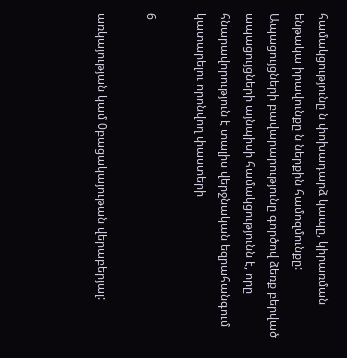համակցությունը ն փոխադարձ կապը, կիրառման ենթակա իրավունքը ն ներքին համոզմունքը: Ապացույցների բավարարությունը գործով ձեռք բերված ապացույցների այնպիսի համակցությունն է, որը հնարավորություն է տալիս վերջնական եզրահանգում կատարելու որոնվող փաստերի

6

առկայության կամ 0բացակայութան վերաբերյալ: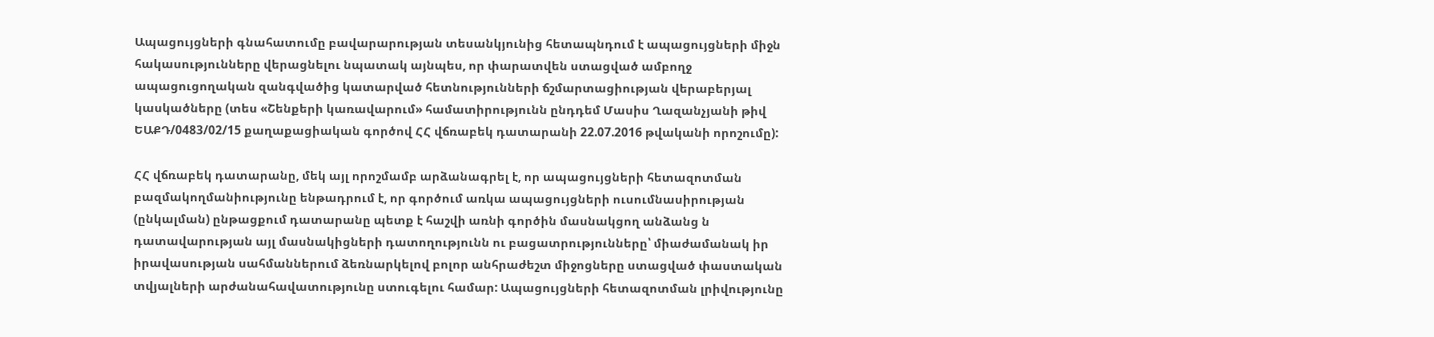Ապացույցների գնահատումը բավարարության տեսանկյունից հետապնդում է ապացույցների միջն հակասությունները վերացնելու նպատակ այնպես, որ փարատվեն ստացված ամբողջ ապացուցողական զանգվածից կատարված հետնությունների ճշմարտացիության վերաբերյալ կասկածները (տես «Շենքերի կառավարում» համատիրությունն ընդդեմ Մասիս Ղազանչյանի թիվ ԵԱՔԴ/0483/02/15 քաղաքացիական գործով ՀՀ վճռաբեկ դատարանի 22.07.2016 թվականի որոշումը):

ՀՀ վճռաբեկ դատարանը, մեկ այլ որոշմամբ արձանագրել է, որ ապացույցների հետազոտման բազմակողմանիությունը ենթադրում է, որ գործում առկա ապացույցների ուսումնասիրության (ընկալման) ընթացքում դատարանը պետք է հաշվի առնի գործին մասնակցող անձանց ն դատավարության այլ մասնակիցների դատողությունն ու բացատրությունները՝ միաժամանակ իր իրավասության սահմաններում ձեռնարկելով բոլոր անհրաժեշտ միջոցները ստացված փաստական տվյալների արժանահավատությունը ստուգելու համար: Ապացույցների հետազոտման լրիվությունը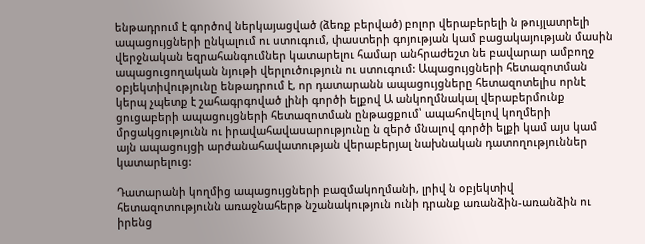ենթադրում է գործով ներկայացված (ձեռք բերված) բոլոր վերաբերելի ն թույլատրելի ապացույցների ընկալում ու ստուգում, փաստերի գոյության կամ բացակայության մասին վերջնական եզրահանգումներ կատարելու համար անհրաժեշտ նե բավարար ամբողջ ապացուցողական նյութի վերլուծություն ու ստուգում: Ապացույցների հետազոտման օբյեկտիվությունը ենթադրում է, որ դատարանն ապացույցները հետազոտելիս որնէ կերպ չպետք է շահագրգոված լինի գործի ելքով Ա անկողմնակալ վերաբերմունք ցուցաբերի ապացույցների հետազոտման ընթացքում՝ ապահովելով կողմերի մրցակցությունն ու իրավահավասարությունը ն զերծ մնալով գործի ելքի կամ այս կամ այն ապացույցի արժանահավատության վերաբերյալ նախնական դատողություններ կատարելուց:

Դատարանի կողմից ապացույցների բազմակողմանի, լրիվ ն օբյեկտիվ հետազոտությունն առաջնահերթ նշանակություն ունի դրանք առանձին-առանձին ու իրենց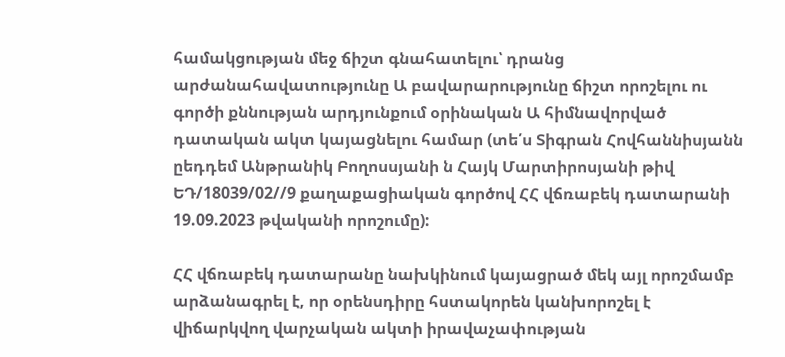համակցության մեջ ճիշտ գնահատելու՝ դրանց արժանահավատությունը Ա բավարարությունը ճիշտ որոշելու ու գործի քննության արդյունքում օրինական Ա հիմնավորված դատական ակտ կայացնելու համար (տե՛ս Տիգրան Հովհաննիսյանն ըեդդեմ Անթրանիկ Բողոսսյանի ն Հայկ Մարտիրոսյանի թիվ ԵԴ/18039/02//9 քաղաքացիական գործով ՀՀ վճռաբեկ դատարանի 19.09.2023 թվականի որոշումը):

ՀՀ վճռաբեկ դատարանը նախկինում կայացրած մեկ այլ որոշմամբ արձանագրել է, որ օրենսդիրը հստակորեն կանխորոշել է վիճարկվող վարչական ակտի իրավաչափության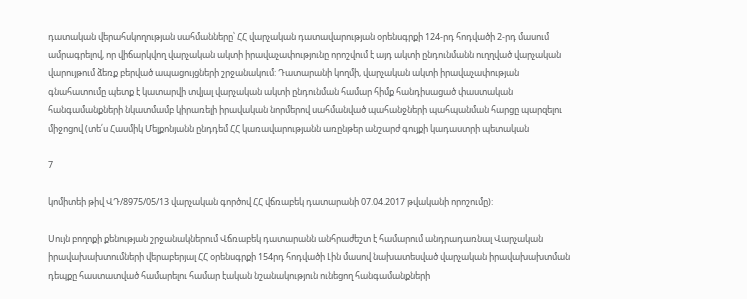դատական վերահսկողության սահմանները՝ ՀՀ վարչական դատավարության օրենսգրքի 124-րդ հոդվածի 2-րդ մասում ամրագրելով, որ վիճարկվող վարչական ակտի իրավաչափությունը որոշվում է այդ ակտի ընդունմանն ուղղված վարչական վարույթում ձեռք բերված ապացույցների շրջանակում: Դատարանի կողմի, վարչական ակտի իրավաչափության գնահատումը պետք է կատարվի տվյալ վարչական ակտի ընդունման համար հիմք հանդիսացած փաստական հանգամանքների նկատմամբ կիրառելի իրավական նորմերով սահմանված պահանջների պահպանման հարցը պարզելու միջոցով (տե՛ս Հասմիկ Մելքոնյանն ընդդեմ ՀՀ կառավարությանն առընթեր անշարժ գույքի կադաստրի պետական

7

կոմիտեի թիվ ՎԴ/8975/05/13 վարչական գործով ՀՀ վճռաբեկ դատարանի 07.04.2017 թվականի որոշումը):

Սույն բողոքի քենության շրջանակներում Վճռաբեկ դատարանն անհրաժեշտ է համարում անդրադառնալ Վարչական իրավախախտումների վերաբերյալ ՀՀ օրենսգրքի 154րդ հոդվածի Լին մասով նախատեսված վարչական իրավախախտման դեպքը հաստատված համարելու համար էական նշանակություն ունեցող հանգամանքների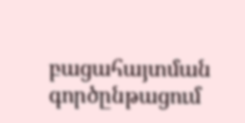բացահայտման գործընթացում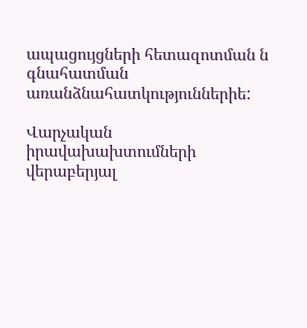ապացույցների հետազոտման ն գնահատման առանձնահատկություններիե:

Վարչական իրավախախտումների վերաբերյալ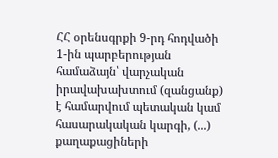ՀՀ օրենսգրքի 9-րդ հոդվածի 1-ին պարբերության համաձայն՝ վարչական իրավախախտում (զանցանք) է համարվում պետական կամ հասարակական կարգի, (...) քաղաքացիների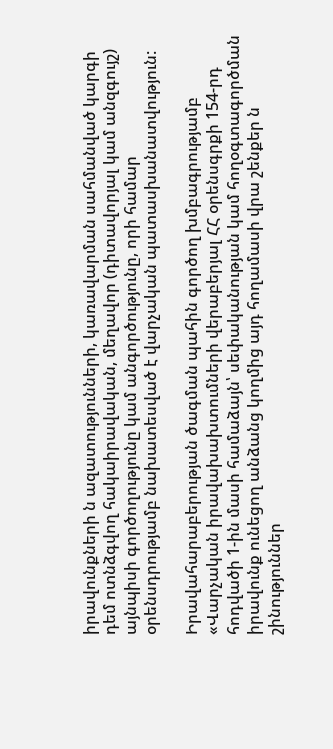իրավունքների ն ազատությունների, կառավարման սահմանված կարգի դեմ ոտնձգվող հակաիրավական, մեղավոր (դիտավորյալ կամ անզգույշ) այնպիսի գործողությունը կամ անգործությունը, որի համար օրենսդրությամբ նախատեսված է վարչական պատասխանատվություն:

Իրավահարաբերության ծագման պահին գործող խմբագրությամբ «Վարչական իրավախախտումների վերաբերյալ ՀՀ օրենսգրքի 154-րդ հոդվածի 1-ին մասի համաձայն՝ սեփականության կամ հողօգտագործման իրավունք ունեցող անձանց կողմից այդ հողամասի վրա շենքեր ն շինություններ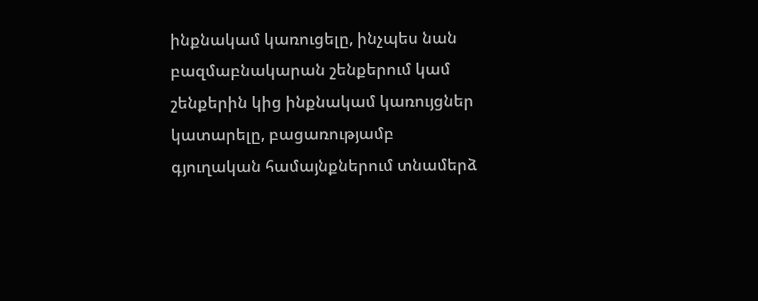ինքնակամ կառուցելը, ինչպես նան բազմաբնակարան շենքերում կամ շենքերին կից ինքնակամ կառույցներ կատարելը, բացառությամբ գյուղական համայնքներում տնամերձ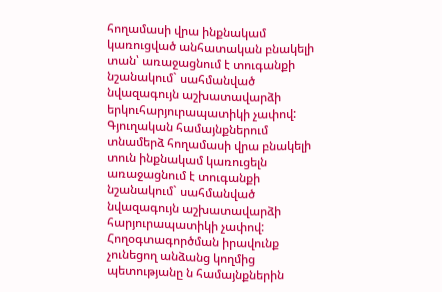հողամասի վրա ինքնակամ կառուցված անհատական բնակելի տան՝ առաջացնում է տուգանքի նշանակում` սահմանված նվազագույն աշխատավարձի երկուհարյուրապատիկի չափով: Գյուղական համայնքներում տնամերձ հողամասի վրա բնակելի տուն ինքնակամ կառուցելն առաջացնում է տուգանքի նշանակում` սահմանված նվազագույն աշխատավարձի հարյուրապատիկի չափով: Հողօգտագործման իրավունք չունեցող անձանց կողմից պետությանը ն համայնքներին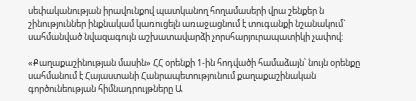սեփականության իրավունքով պատկանող հողամասերի վրա շենքեր ն շինություններ ինքնակամ կառուցելն առաջացնում է տուգանքի նշանակում` սահմանված նվազագույն աշխատավարձի չորսհարյուրապատիկի չափով:

«Քաղաքաշինության մասին» ՀՀ օրենքի 1-ին հոդվածի համաձայն՝ նույն օրենքը սահմանում է Հայաստանի Հանրապետությունում քաղաքաշինական գործունեության հիմնադրույթները Ա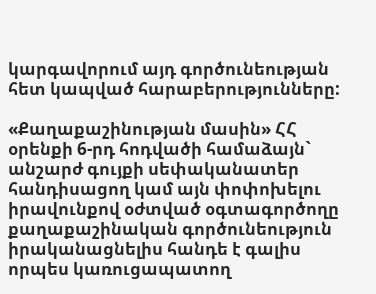կարգավորում այդ գործունեության հետ կապված հարաբերությունները:

«Քաղաքաշինության մասին» ՀՀ օրենքի 6-րդ հոդվածի համաձայն` անշարժ գույքի սեփականատեր հանդիսացող կամ այն փոփոխելու իրավունքով օժտված օգտագործողը քաղաքաշինական գործունեություն իրականացնելիս հանդե է գալիս որպես կառուցապատող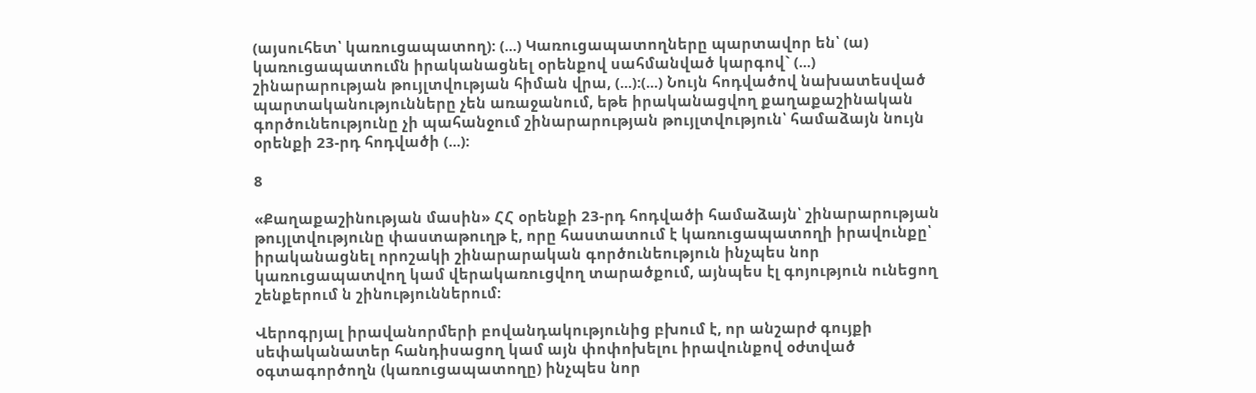(այսուհետ՝ կառուցապատող): (...) Կառուցապատողները պարտավոր են՝ (ա) կառուցապատումն իրականացնել օրենքով սահմանված կարգով` (...) շինարարության թույլտվության հիման վրա, (...):(...) Նույն հոդվածով նախատեսված պարտականությունները չեն առաջանում, եթե իրականացվող քաղաքաշինական գործունեությունը չի պահանջում շինարարության թույլտվություն՝ համաձայն նույն օրենքի 23-րդ հոդվածի (...):

8

«Քաղաքաշինության մասին» ՀՀ օրենքի 23-րդ հոդվածի համաձայն՝ շինարարության թույլտվությունը փաստաթուղթ է, որը հաստատում է կառուցապատողի իրավունքը՝ իրականացնել որոշակի շինարարական գործունեություն ինչպես նոր կառուցապատվող կամ վերակառուցվող տարածքում, այնպես էլ գոյություն ունեցող շենքերում ն շինություններում:

Վերոգրյալ իրավանորմերի բովանդակությունից բխում է, որ անշարժ գույքի սեփականատեր հանդիսացող կամ այն փոփոխելու իրավունքով օժտված օգտագործողն (կառուցապատողը) ինչպես նոր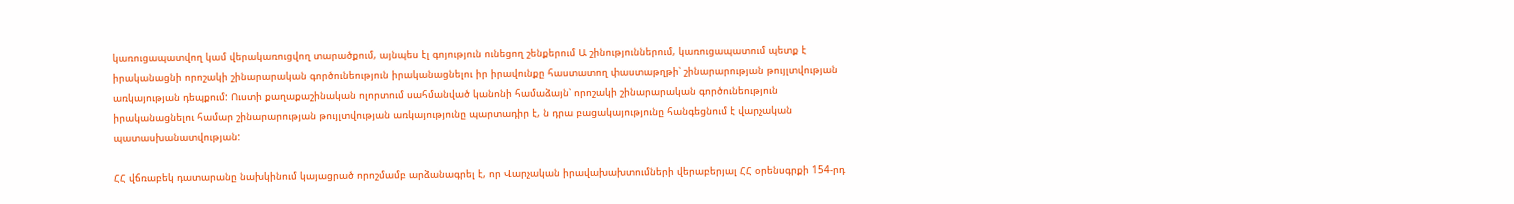կառուցապատվող կամ վերակառուցվող տարածքում, այնպես էլ գոյություն ունեցող շենքերում Ա շինություններում, կառուցապատում պետք է իրականացնի որոշակի շինարարական գործունեություն իրականացնելու իր իրավունքը հաստատող փաստաթղթի՝ շինարարության թույլտվության առկայության դեպքում: Ուստի քաղաքաշինական ոլորտում սահմանված կանոնի համաձայն՝ որոշակի շինարարական գործունեություն իրականացնելու համար շինարարության թույլտվության առկայությունը պարտադիր է, ն դրա բացակայությունը հանգեցնում է վարչական պատասխանատվության:

ՀՀ վճռաբեկ դատարանը նախկինում կայացրած որոշմամբ արձանագրել է, որ Վարչական իրավախախտումների վերաբերյալ ՀՀ օրենսգրքի 154-րդ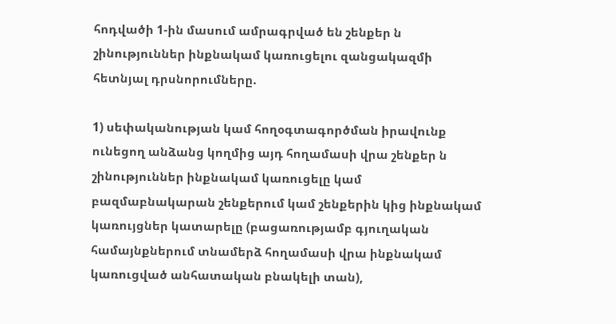հոդվածի 1-ին մասում ամրագրված են շենքեր ն շինություններ ինքնակամ կառուցելու զանցակազմի հետնյալ դրսնորումները.

1) սեփականության կամ հողօգտագործման իրավունք ունեցող անձանց կողմից այդ հողամասի վրա շենքեր ն շինություններ ինքնակամ կառուցելը կամ բազմաբնակարան շենքերում կամ շենքերին կից ինքնակամ կառույցներ կատարելը (բացառությամբ գյուղական համայնքներում տնամերձ հողամասի վրա ինքնակամ կառուցված անհատական բնակելի տան),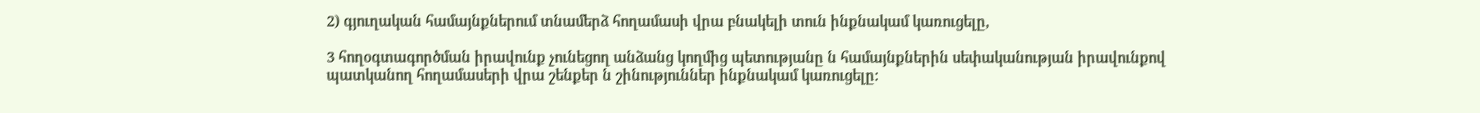2) գյուղական համայնքներում տնամերձ հողամասի վրա բնակելի տուն ինքնակամ կառուցելը,

3 հողօգտագործման իրավունք չունեցող անձանց կողմից պետությանը ն համայնքներին սեփականության իրավունքով պատկանող հողամասերի վրա շենքեր ն շինություններ ինքնակամ կառուցելը: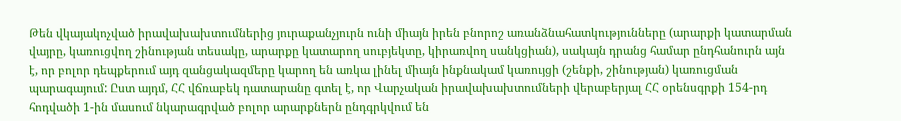Թեն վկայակոչված իրավախախտումներից յուրաքանչյուրն ունի միայն իրեն բնորոշ առանձնահատկությունները (արարքի կատարման վայրը, կառուցվող շինության տեսակը, արարքը կատարող սուբյեկտը, կիրառվող սանկցիան), սակայն դրանց համար ընդհանուրն այն է, որ բոլոր դեպքերում այդ զանցակազմերը կարող են առկա լինել միայն ինքնակամ կառույցի (շենքի, շինության) կառուցման պարագայում: Ըստ այդմ, ՀՀ վճռաբեկ դատարանը գտել է, որ Վարչական իրավախախտումների վերաբերյալ ՀՀ օրենսգրքի 154-րդ հոդվածի 1-ին մասում նկարագրված բոլոր արարքներն ընդգրկվում են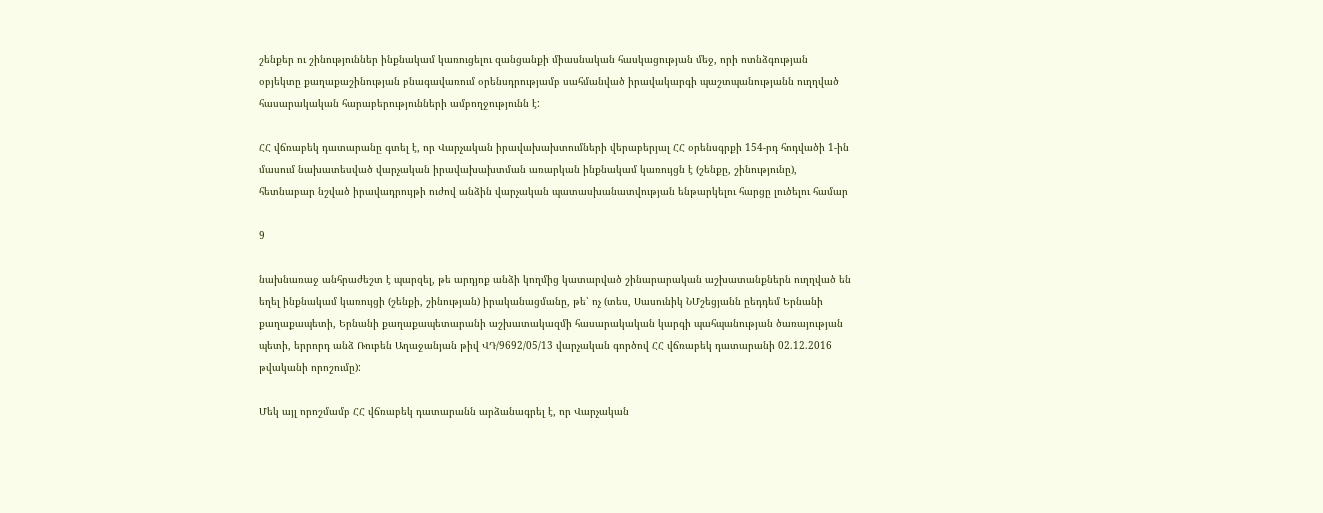շենքեր ու շինություններ ինքնակամ կառուցելու զանցանքի միասնական հասկացության մեջ, որի ոտնձգության օբյեկտը քաղաքաշինության բնագավառում օրենսդրությամբ սահմանված իրավակարգի պաշտպանությանն ուղղված հասարակական հարաբերությունների ամբողջությունն է:

ՀՀ վճռաբեկ դատարանը գտել է, որ Վարչական իրավախախտումների վերաբերյալ ՀՀ օրենսգրքի 154-րդ հոդվածի 1-ին մասում նախատեսված վարչական իրավախախտման առարկան ինքնակամ կառույցն է (շենքը, շինությունը), հետնաբար նշված իրավադրույթի ուժով անձին վարչական պատասխանատվության ենթարկելու հարցը լուծելու համար

9

նախնառաջ անհրաժեշտ է պարզել, թե արդյոք անձի կողմից կատարված շինարարական աշխատանքներն ուղղված են եղել ինքնակամ կառույցի (շենքի, շինության) իրականացմանը, թե՝ ոչ (տես, Սասունիկ ՆՄշեցյանն ըեդդեմ Երնանի քաղաքապետի, Երնանի քաղաքապետարանի աշխատակազմի հասարակական կարգի պահպանության ծառայության պետի, երրորդ անձ Ռուբեն Աղաջանյան թիվ ՎԴ/9692/05/13 վարչական գործով ՀՀ վճռաբեկ դատարանի 02.12.2016 թվականի որոշումը):

Մեկ այլ որոշմամբ ՀՀ վճռաբեկ դատարանն արձանագրել է, որ Վարչական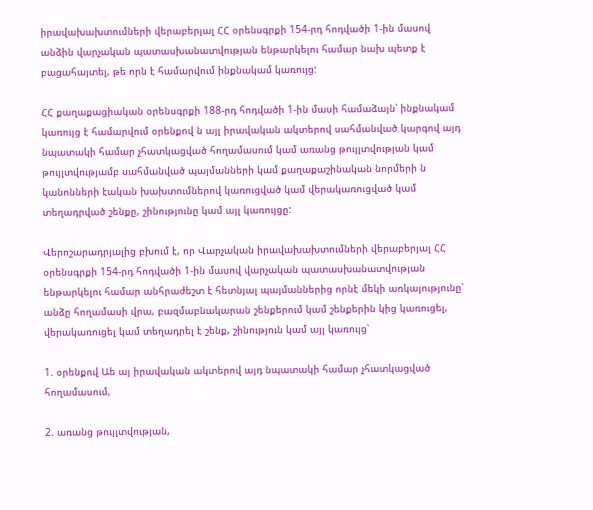իրավախախտումների վերաբերյալ ՀՀ օրենսգրքի 154-րդ հոդվածի 1-ին մասով անձին վարչական պատասխանատվության ենթարկելու համար նախ պետք է բացահայտել, թե որն է համարվում ինքնակամ կառույց:

ՀՀ քաղաքացիական օրենսգրքի 188-րդ հոդվածի 1-ին մասի համաձայն՝ ինքնակամ կառույց է համարվում օրենքով ն այլ իրավական ակտերով սահմանված կարգով այդ նպատակի համար չհատկացված հողամասում կամ առանց թույլտվության կամ թույլտվությամբ սահմանված պայմանների կամ քաղաքաշինական նորմերի ն կանոնների էական խախտումներով կառուցված կամ վերակառուցված կամ տեղադրված շենքը, շինությունը կամ այլ կառույցը:

Վերոշարադրյալից բխում է, որ Վարչական իրավախախտումների վերաբերյալ ՀՀ օրենսգրքի 154-րդ հոդվածի 1-ին մասով վարչական պատասխանատվության ենթարկելու համար անհրաժեշտ է հետնյալ պայմաններից որնէ մեկի առկայությունը՝ անձը հողամասի վրա, բազմաբնակարան շենքերում կամ շենքերին կից կառուցել, վերակառուցել կամ տեղադրել է շենք, շինություն կամ այլ կառույց՝

1. օրենքով Աե այ իրավական ակտերով այդ նպատակի համար չհատկացված հողամասում,

2. առանց թույլտվության,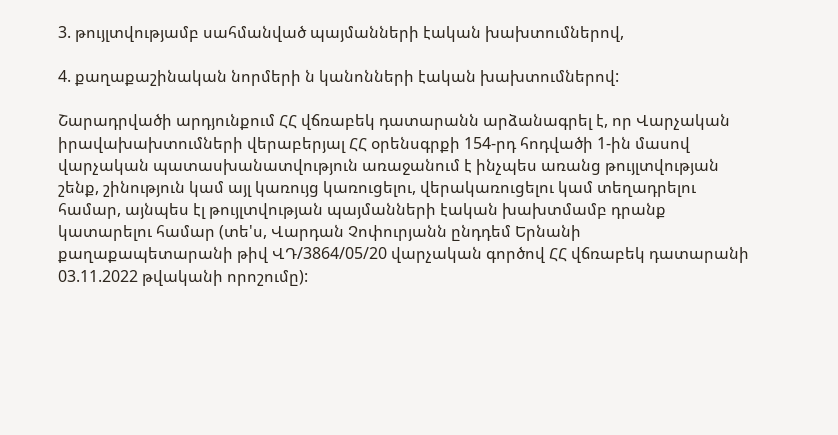3. թույլտվությամբ սահմանված պայմանների էական խախտումներով,

4. քաղաքաշինական նորմերի ն կանոնների էական խախտումներով:

Շարադրվածի արդյունքում ՀՀ վճռաբեկ դատարանն արձանագրել է, որ Վարչական իրավախախտումների վերաբերյալ ՀՀ օրենսգրքի 154-րդ հոդվածի 1-ին մասով վարչական պատասխանատվություն առաջանում է ինչպես առանց թույլտվության շենք, շինություն կամ այլ կառույց կառուցելու, վերակառուցելու կամ տեղադրելու համար, այնպես էլ թույլտվության պայմանների էական խախտմամբ դրանք կատարելու համար (տե'ս, Վարդան Չոփուրյանն ընդդեմ Երնանի քաղաքապետարանի թիվ ՎԴ/3864/05/20 վարչական գործով ՀՀ վճռաբեկ դատարանի 03.11.2022 թվականի որոշումը):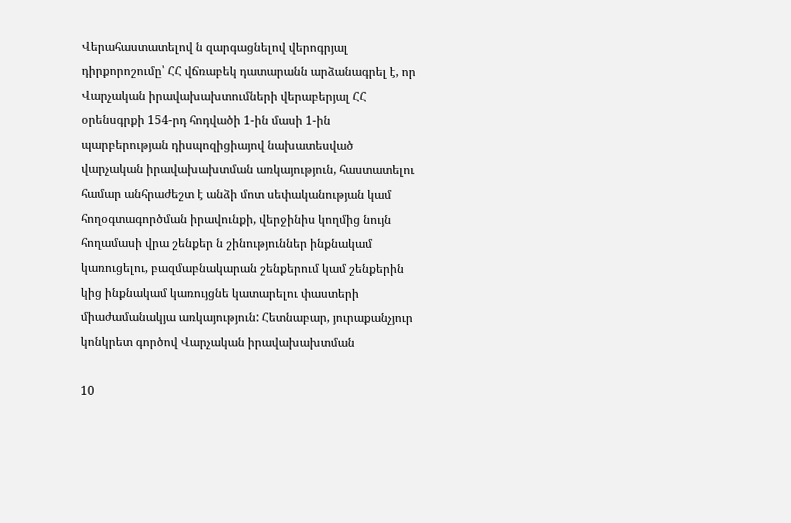Վերահաստատելով ն զարգացնելով վերոգրյալ դիրքորոշումը՝ ՀՀ վճռաբեկ դատարանն արձանագրել է, որ Վարչական իրավախախտումների վերաբերյալ ՀՀ օրենսգրքի 154-րդ հոդվածի 1-ին մասի 1-ին պարբերության դիսպոզիցիայով նախատեսված վարչական իրավախախտման առկայություն, հաստատելու համար անհրաժեշտ է անձի մոտ սեփականության կամ հողօգտագործման իրավունքի, վերջինիս կողմից նույն հողամասի վրա շենքեր ն շինություններ ինքնակամ կառուցելու, բազմաբնակարան շենքերում կամ շենքերին կից ինքնակամ կառույցնե կատարելու փաստերի միաժամանակյա առկայություն: Հետնաբար, յուրաքանչյուր կոնկրետ գործով Վարչական իրավախախտման

10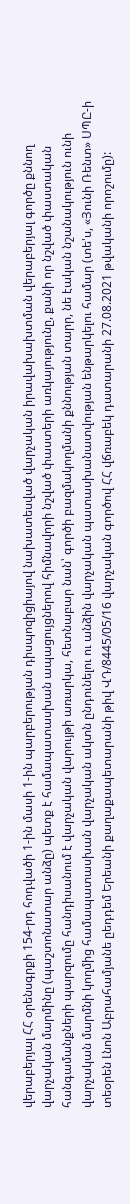վերաբերյալ ՀՀ օրենսգրքի 154-րդ հոդվածի 1-ին մասի 1-ին պարբերության դիսպոզիցիայով նախատեսված վարչական իրավախախտման վերաբերյալ գործը քննող վարչական մարմինը (պաշտոնատար անձը) պետք է համապատասխան ապացույցներով հիմնավորի նշված փաստերի առկայությունը, քանի որ նշված փաստական հանգամանքների պարզումը հանդիսանում է վարչական վարույթի առարկա, հետնաբար նան՝ գործի բազմակողմանի քննության տարր, նե էական նշանակություն ունի վարչական մարմնի կողմից համապատասխան վարչական ակտն ընդունելու ու անձին վարչական պատասխանատվության ենթարկելու համար (տե'ս, «Յունի Ռենտ» ՍՊԸ-ի տեօրեն Լնոն Աբրահամյանե ըեդդեմ Երեանի քաղաքապետարանի թիվ ՎԴ/8445/05/16 վարչական գործով ՀՀ վճռաբեկ դատարանի 27.08.2021 թվականի որոշումը):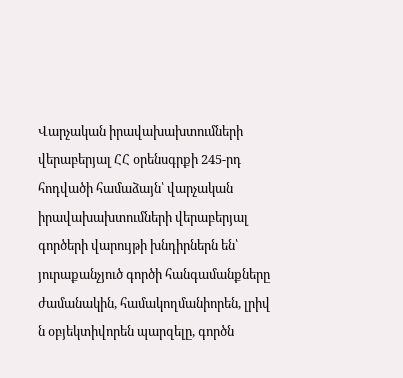Վարչական իրավախախտումների վերաբերյալ ՀՀ օրենսգրքի 245-րդ հոդվածի համաձայն՝ վարչական իրավախախտումների վերաբերյալ գործերի վարույթի խնդիրներն են՝ յուրաքանչյուծ գործի հանգամանքները ժամանակին, համակողմանիորեն, լրիվ ն օբյեկտիվորեն պարզելը, գործն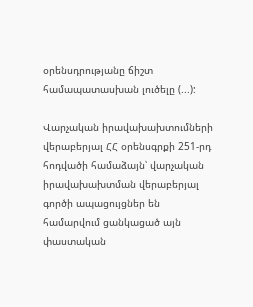օրենսդրությանը ճիշտ համապատասխան լուծելը (...):

Վարչական իրավախախտումների վերաբերյալ ՀՀ օրենսգրքի 251-րդ հոդվածի համաձայն՝ վարչական իրավախախտման վերաբերյալ գործի ապացույցներ են համարվում ցանկացած այն փաստական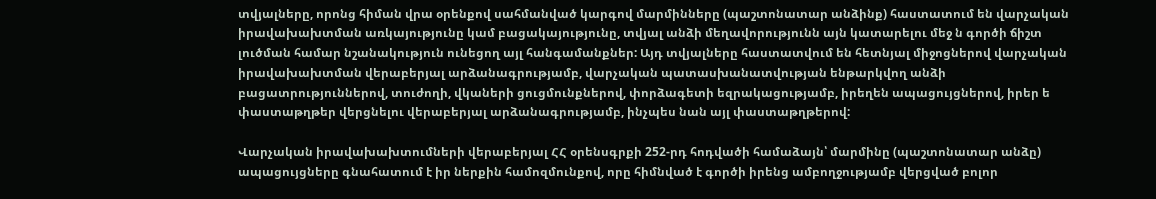տվյալները, որոնց հիման վրա օրենքով սահմանված կարգով մարմինները (պաշտոնատար անձինք) հաստատում են վարչական իրավախախտման առկայությունը կամ բացակայությունը, տվյալ անձի մեղավորությունն այն կատարելու մեջ ն գործի ճիշտ լուծման համար նշանակություն ունեցող այլ հանգամանքներ: Այդ տվյալները հաստատվում են հետնյալ միջոցներով վարչական իրավախախտման վերաբերյալ արձանագրությամբ, վարչական պատասխանատվության ենթարկվող անձի բացատրություններով, տուժողի, վկաների ցուցմունքներով, փորձագետի եզրակացությամբ, իրեղեն ապացույցներով, իրեր ե փաստաթղթեր վերցնելու վերաբերյալ արձանագրությամբ, ինչպես նան այլ փաստաթղթերով:

Վարչական իրավախախտումների վերաբերյալ ՀՀ օրենսգրքի 252-րդ հոդվածի համաձայն՝ մարմինը (պաշտոնատար անձը) ապացույցները գնահատում է իր ներքին համոզմունքով, որը հիմնված է գործի իրենց ամբողջությամբ վերցված բոլոր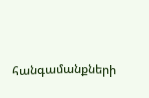հանգամանքների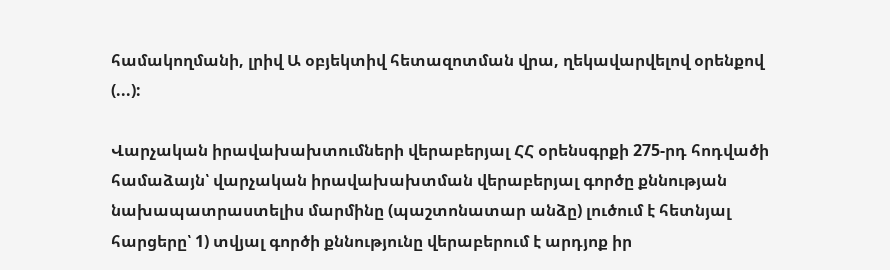համակողմանի, լրիվ Ա օբյեկտիվ հետազոտման վրա, ղեկավարվելով օրենքով (...):

Վարչական իրավախախտումների վերաբերյալ ՀՀ օրենսգրքի 275-րդ հոդվածի համաձայն՝ վարչական իրավախախտման վերաբերյալ գործը քննության նախապատրաստելիս մարմինը (պաշտոնատար անձը) լուծում է հետնյալ հարցերը՝ 1) տվյալ գործի քննությունը վերաբերում է արդյոք իր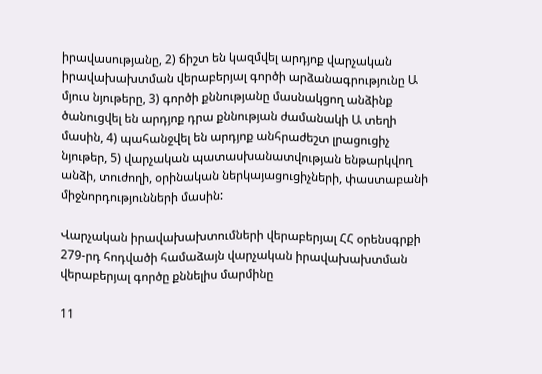իրավասությանը, 2) ճիշտ են կազմվել արդյոք վարչական իրավախախտման վերաբերյալ գործի արձանագրությունը Ա մյուս նյութերը, 3) գործի քննությանը մասնակցող անձինք ծանուցվել են արդյոք դրա քննության ժամանակի Ա տեղի մասին, 4) պահանջվել են արդյոք անհրաժեշտ լրացուցիչ նյութեր, 5) վարչական պատասխանատվության ենթարկվող անձի, տուժողի, օրինական ներկայացուցիչների, փաստաբանի միջնորդությունների մասին:

Վարչական իրավախախտումների վերաբերյալ ՀՀ օրենսգրքի 279-րդ հոդվածի համաձայն վարչական իրավախախտման վերաբերյալ գործը քննելիս մարմինը

11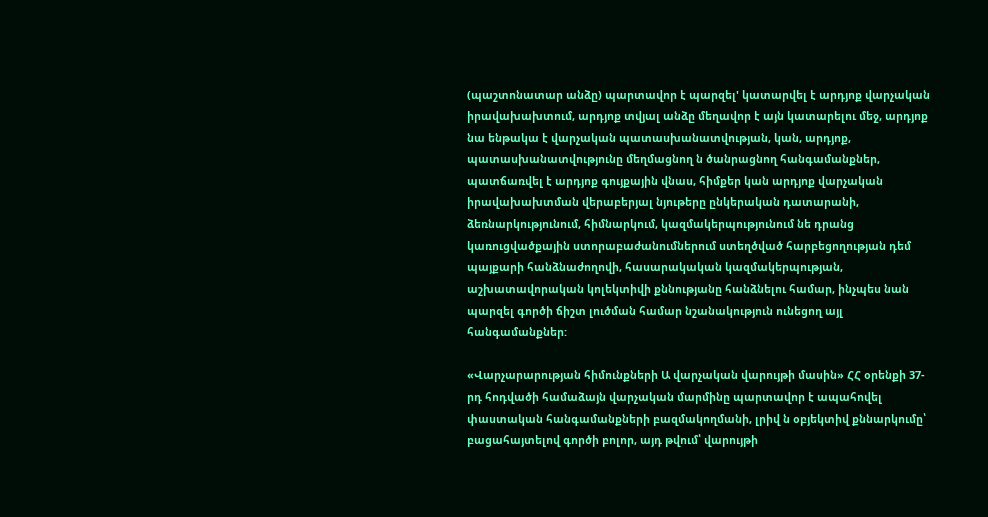(պաշտոնատար անձը) պարտավոր է պարզել' կատարվել է արդյոք վարչական իրավախախտում, արդյոք տվյալ անձը մեղավոր է այն կատարելու մեջ, արդյոք նա ենթակա է վարչական պատասխանատվության, կան, արդյոք, պատասխանատվությունը մեղմացնող ն ծանրացնող հանգամանքներ, պատճառվել է արդյոք գույքային վնաս, հիմքեր կան արդյոք վարչական իրավախախտման վերաբերյալ նյութերը ընկերական դատարանի, ձեռնարկությունում, հիմնարկում, կազմակերպությունում նե դրանց կառուցվածքային ստորաբաժանումներում ստեղծված հարբեցողության դեմ պայքարի հանձնաժողովի, հասարակական կազմակերպության, աշխատավորական կոլեկտիվի քննությանը հանձնելու համար, ինչպես նան պարզել գործի ճիշտ լուծման համար նշանակություն ունեցող այլ հանգամանքներ:

«Վարչարարության հիմունքների Ա վարչական վարույթի մասին» ՀՀ օրենքի 37-րդ հոդվածի համաձայն վարչական մարմինը պարտավոր է ապահովել փաստական հանգամանքների բազմակողմանի, լրիվ ն օբյեկտիվ քննարկումը՝ բացահայտելով գործի բոլոր, այդ թվում՝ վարույթի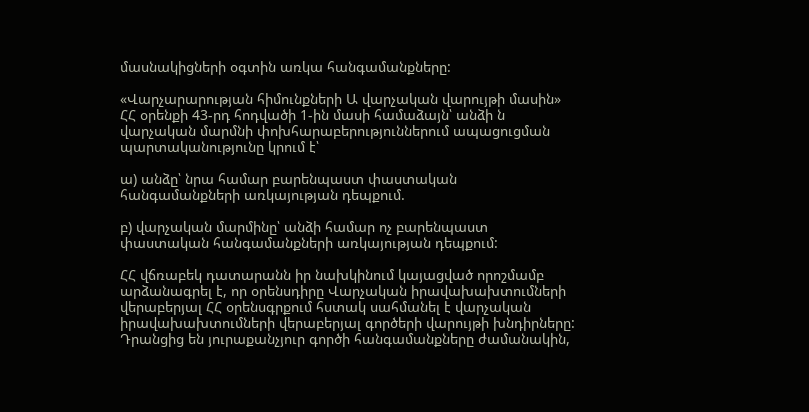մասնակիցների օգտին առկա հանգամանքները:

«Վարչարարության հիմունքների Ա վարչական վարույթի մասին» ՀՀ օրենքի 43-րդ հոդվածի 1-ին մասի համաձայն՝ անձի ն վարչական մարմնի փոխհարաբերություններում ապացուցման պարտականությունը կրում է՝

ա) անձը՝ նրա համար բարենպաստ փաստական հանգամանքների առկայության դեպքում.

բ) վարչական մարմինը՝ անձի համար ոչ բարենպաստ փաստական հանգամանքների առկայության դեպքում:

ՀՀ վճռաբեկ դատարանն իր նախկինում կայացված որոշմամբ արձանագրել է, որ օրենսդիրը Վարչական իրավախախտումների վերաբերյալ ՀՀ օրենսգրքում հստակ սահմանել է վարչական իրավախախտումների վերաբերյալ գործերի վարույթի խնդիրները: Դրանցից են յուրաքանչյուր գործի հանգամանքները ժամանակին,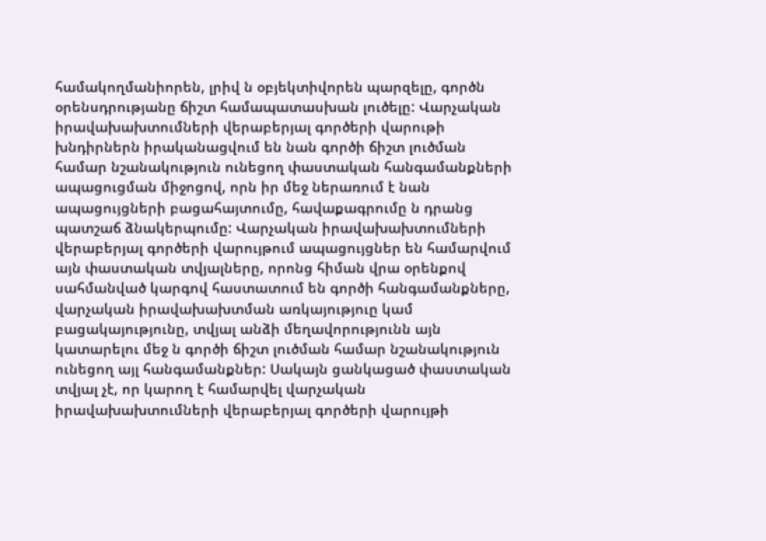համակողմանիորեն, լրիվ ն օբյեկտիվորեն պարզելը, գործն օրենսդրությանը ճիշտ համապատասխան լուծելը: Վարչական իրավախախտումների վերաբերյալ գործերի վարութի խնդիրներն իրականացվում են նան գործի ճիշտ լուծման համար նշանակություն ունեցող փաստական հանգամանքների ապացուցման միջոցով, որն իր մեջ ներառում է նան ապացույցների բացահայտումը, հավաքագրումը ն դրանց պատշաճ ձնակերպումը: Վարչական իրավախախտումների վերաբերյալ գործերի վարույթում ապացույցներ են համարվում այն փաստական տվյալները, որոնց հիման վրա օրենքով սահմանված կարգով հաստատում են գործի հանգամանքները, վարչական իրավախախտման առկայություը կամ բացակայությունը, տվյալ անձի մեղավորությունն այն կատարելու մեջ ն գործի ճիշտ լուծման համար նշանակություն ունեցող այլ հանգամանքներ: Սակայն ցանկացած փաստական տվյալ չէ, որ կարող է համարվել վարչական իրավախախտումների վերաբերյալ գործերի վարույթի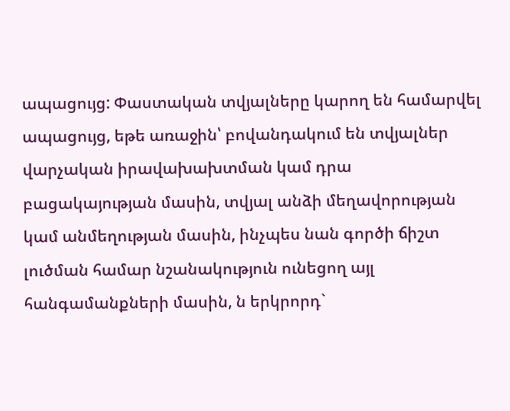ապացույց: Փաստական տվյալները կարող են համարվել ապացույց, եթե առաջին՝ բովանդակում են տվյալներ վարչական իրավախախտման կամ դրա բացակայության մասին, տվյալ անձի մեղավորության կամ անմեղության մասին, ինչպես նան գործի ճիշտ լուծման համար նշանակություն ունեցող այլ հանգամանքների մասին, ն երկրորդ`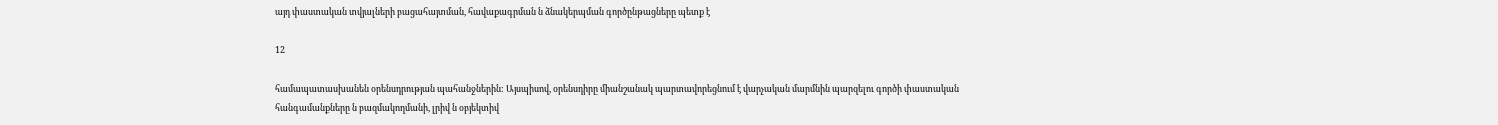այդ փաստական տվյալների բացահայտման, հավաքագրման ն ձնակերպման գործընթացները պետք է

12

համապատասխանեն օրենսդրության պահանջներին: Այսպիսով, օրենսդիրը միանշանակ պարտավորեցնում է վարչական մարմնին պարզելու գործի փաստական հանգամանքները ն բազմակողմանի, լրիվ ն օբյեկտիվ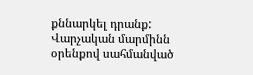քննարկել դրանք: Վարչական մարմինն օրենքով սահմանված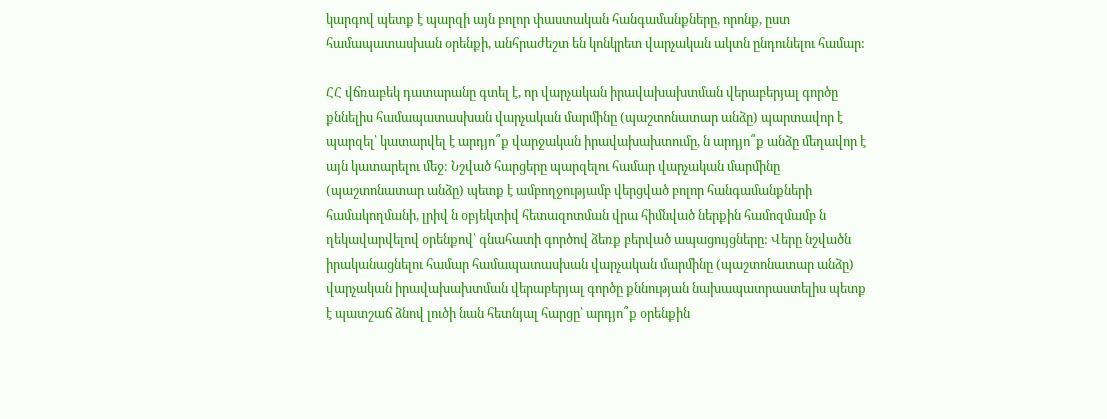կարգով պետք է պարզի այն բոլոր փաստական հանգամանքները, որոնք, ըստ համապատասխան օրենքի, անհրաժեշտ են կոնկրետ վարչական ակտն ընդունելու համար:

ՀՀ վճռաբեկ դատարանը գտել է, որ վարչական իրավախախտման վերաբերյալ գործը քննելիս համապատասխան վարչական մարմինը (պաշտոնատար անձը) պարտավոր է պարզել՝ կատարվել է արդյո՞ք վարջական իրավախախտումը, ն արդյո՞ք անձը մեղավոր է այն կատարելու մեջ: Նշված հարցերը պարզելու համար վարչական մարմինը (պաշտոնատար անձը) պետք է ամբողջությամբ վերցված բոլոր հանգամանքների համակողմանի, լրիվ ն օբյեկտիվ հետազոտման վրա հիմնված ներքին համոզմամբ ն ղեկավարվելով օրենքով՝ գնահատի գործով ձեռք բերված ապացույցները: Վերը նշվածն իրականացնելու համար համապատասխան վարչական մարմինը (պաշտոնատար անձը) վարչական իրավախախտման վերաբերյալ գործը քննության նախապատրաստելիս պետք է պատշաճ ձնով լուծի նան հետնյալ հարցը՝ արդյո՞ք օրենքին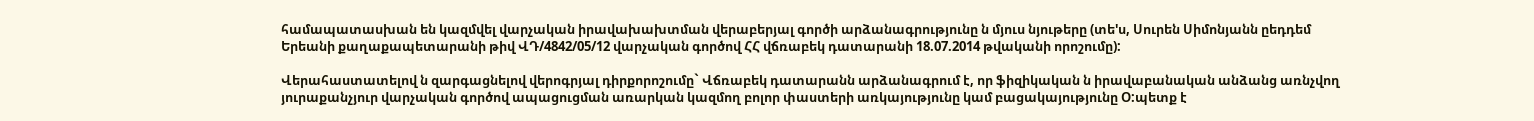համապատասխան են կազմվել վարչական իրավախախտման վերաբերյալ գործի արձանագրությունը ն մյուս նյութերը (տե'ս, Սուրեն Սիմոնյանն ըեդդեմ Երեանի քաղաքապետարանի թիվ ՎԴ/4842/05/12 վարչական գործով ՀՀ վճռաբեկ դատարանի 18.07.2014 թվականի որոշումը):

Վերահաստատելով ն զարգացնելով վերոգրյալ դիրքորոշումը` Վճռաբեկ դատարանն արձանագրում է, որ ֆիզիկական ն իրավաբանական անձանց առնչվող յուրաքանչյուր վարչական գործով ապացուցման առարկան կազմող բոլոր փաստերի առկայությունը կամ բացակայությունը Օ:պետք է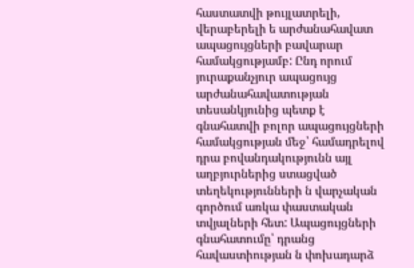հաստատվի թույլատրելի, վերաբերելի ե արժանահավատ ապացույցների բավարար համակցությամբ: Ընդ որում յուրաքանչյուր ապացույց արժանահավատության տեսանկյունից պետք է գնահատվի բոլոր ապացույցների համակցության մեջ՝ համադրելով դրա բովանդակությունն այլ աղբյուրներից ստացված տեղեկությունների ն վարչական գործում առկա փաստական տվյալների հետ: Ապացույցների գնահատումը՝ դրանց հավաստիության ն փոխադարձ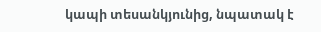կապի տեսանկյունից, նպատակ է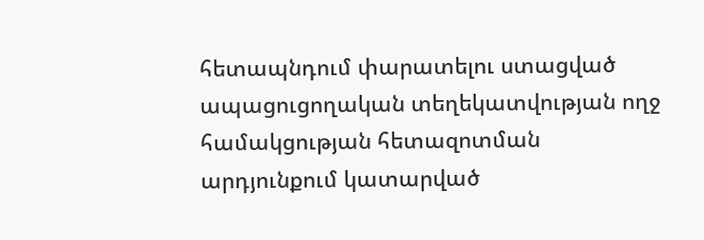հետապնդում փարատելու ստացված ապացուցողական տեղեկատվության ողջ համակցության հետազոտման արդյունքում կատարված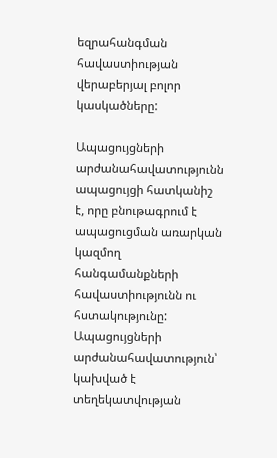եզրահանգման հավաստիության վերաբերյալ բոլոր կասկածները:

Ապացույցների արժանահավատությունն ապացույցի հատկանիշ է, որը բնութագրում է ապացուցման առարկան կազմող հանգամանքների հավաստիությունն ու հստակությունը: Ապացույցների արժանահավատություն՝ կախված է տեղեկատվության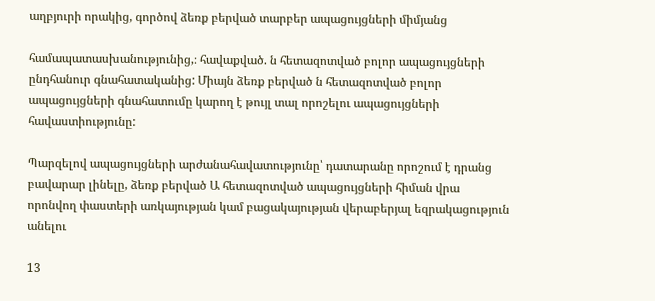աղբյուրի որակից, գործով ձեռք բերված տարբեր ապացույցների միմյանց

համապատասխանությունից,։ հավաքված. ն հետազոտված բոլոր ապացույցների ընդհանուր գնահատականից: Միայն ձեռք բերված ն հետազոտված բոլոր ապացույցների գնահատումը կարող է թույլ տալ որոշելու ապացույցների հավաստիությունը:

Պարզելով ապացույցների արժանահավատությունը՝ դատարանը որոշում է դրանց բավարար լինելը, ձեռք բերված Ա հետազոտված ապացույցների հիման վրա որոնվող փաստերի առկայության կամ բացակայության վերաբերյալ եզրակացություն անելու

13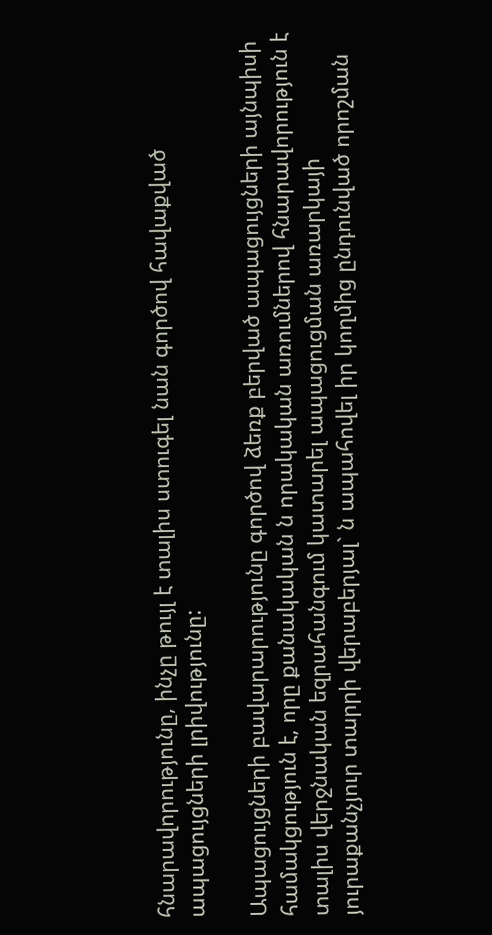հնարավորությունը, ինչը թույլ է տալիս ստուգել նան գործով հավաքված ապացույցների լրիվությունը:

Ապացույցների բավարարությունը գործով ձեռք բերված ապացույցների այնպիսի համակցություն է, որը քանակական ն որակական առումներով հնարավորություն է տալիս վերջնական եզրահանգում կատարել ապացուցման առարկայի յուրաքանչյուր տարրի վերաբերյալ` ն ապահովել իր կողմից ընդունված որոշման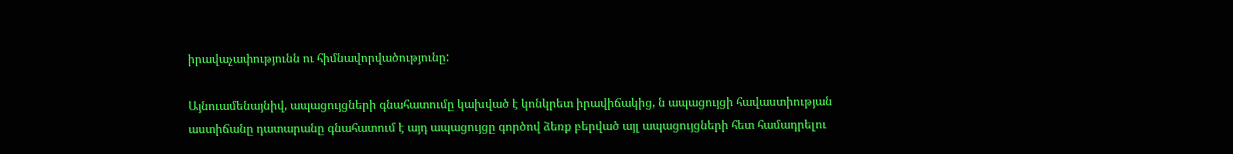իրավաչափությունն ու հիմնավորվածությունը:

Այնուամենայնիվ, ապացույցների գնահատումը կախված է կոնկրետ իրավիճակից, ն ապացույցի հավաստիության աստիճանը դատարանը գնահատում է այդ ապացույցը գործով ձեռք բերված այլ ապացույցների հետ համադրելու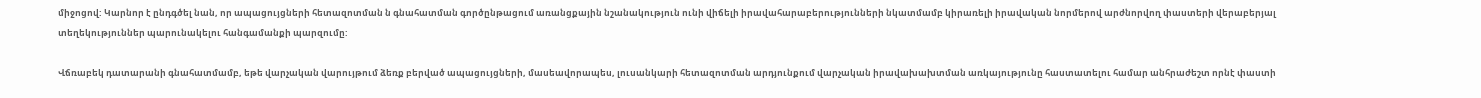միջոցով: Կարնոր է ընդգծել նան, որ ապացույցների հետազոտման ն գնահատման գործընթացում առանցքային նշանակություն ունի վիճելի իրավահարաբերությունների նկատմամբ կիրառելի իրավական նորմերով արժնորվող փաստերի վերաբերյալ տեղեկություններ պարունակելու հանգամանքի պարզումը:

Վճռաբեկ դատարանի գնահատմամբ, եթե վարչական վարույթում ձեռք բերված ապացույցների, մասեավորապես, լուսանկարի հետազոտման արդյունքում վարչական իրավախախտման առկայությունը հաստատելու համար անհրաժեշտ որնէ փաստի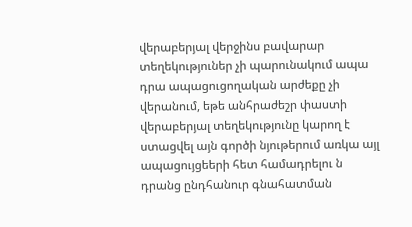վերաբերյալ վերջինս բավարար տեղեկություներ չի պարունակում ապա դրա ապացուցողական արժեքը չի վերանում, եթե անհրաժեշր փաստի վերաբերյալ տեղեկությունը կարող է ստացվել այն գործի նյութերում առկա այլ ապացույցեերի հետ համադրելու ն դրանց ընդհանուր գնահատման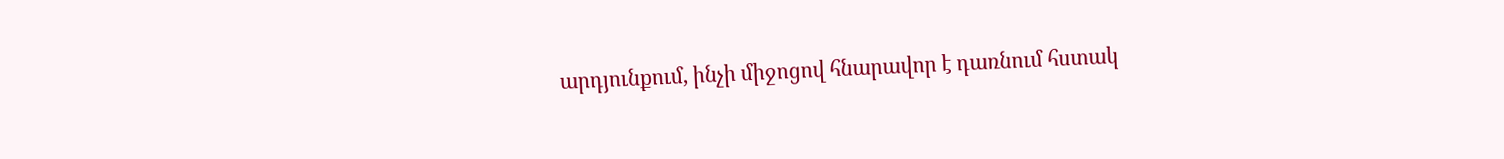արդյունքում, ինչի միջոցով հնարավոր է դառնում հստակ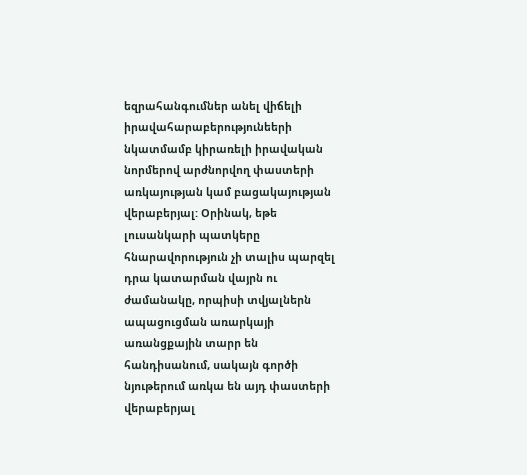եզրահանգումներ անել վիճելի իրավահարաբերությունեերի նկատմամբ կիրառելի իրավական նորմերով արժնորվող փաստերի առկայության կամ բացակայության վերաբերյալ: Օրինակ, եթե լուսանկարի պատկերը հնարավորություն չի տալիս պարզել դրա կատարման վայրն ու ժամանակը, որպիսի տվյալներն ապացուցման առարկայի առանցքային տարր են հանդիսանում, սակայն գործի նյութերում առկա են այդ փաստերի վերաբերյալ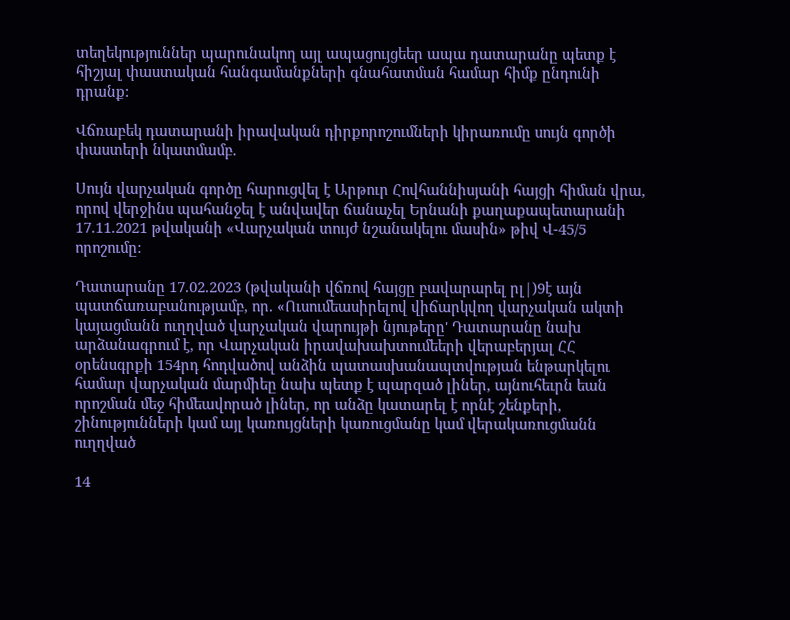տեղեկություններ պարունակող այլ ապացույցեեր ապա դատարանը պետք է հիշյալ փաստական հանգամանքների գնահատման համար հիմք ընդունի դրանք:

Վճռաբեկ դատարանի իրավական դիրքորոշումների կիրառումը սույն գործի փաստերի նկատմամբ.

Սույն վարչական գործը հարուցվել է Արթուր Հովհաննիսյանի հայցի հիման վրա, որով վերջինս պահանջել է անվավեր ճանաչել Երնանի քաղաքապետարանի 17.11.2021 թվականի «Վարչական տույժ նշանակելու մասին» թիվ Վ-45/5 որոշումը:

Դատարանը 17.02.2023 (թվականի վճռով հայցը բավարարել րլ|)9է այն պատճառաբանությամբ, որ. «Ուսումեասիրելով վիճարկվող վարչական ակտի կայացմանն ուղղված վարչական վարույթի նյութերը' Դատարանը նախ արձանագրում է, որ Վարչական իրավախախտումեերի վերաբերյալ ՀՀ օրենսգրքի 154րդ հոդվածով անձին պատասխանապտվության ենթարկելու համար վարչական մարմիեը նախ պետք է պարզած լիներ, այնուհեւրն եան որոշման մեջ հիմեավորած լիներ, որ անձը կատարել է որնէ շենքերի, շինությունների կամ այլ կառույցների կառուցմանը կամ վերակառուցմանն ուղղված

14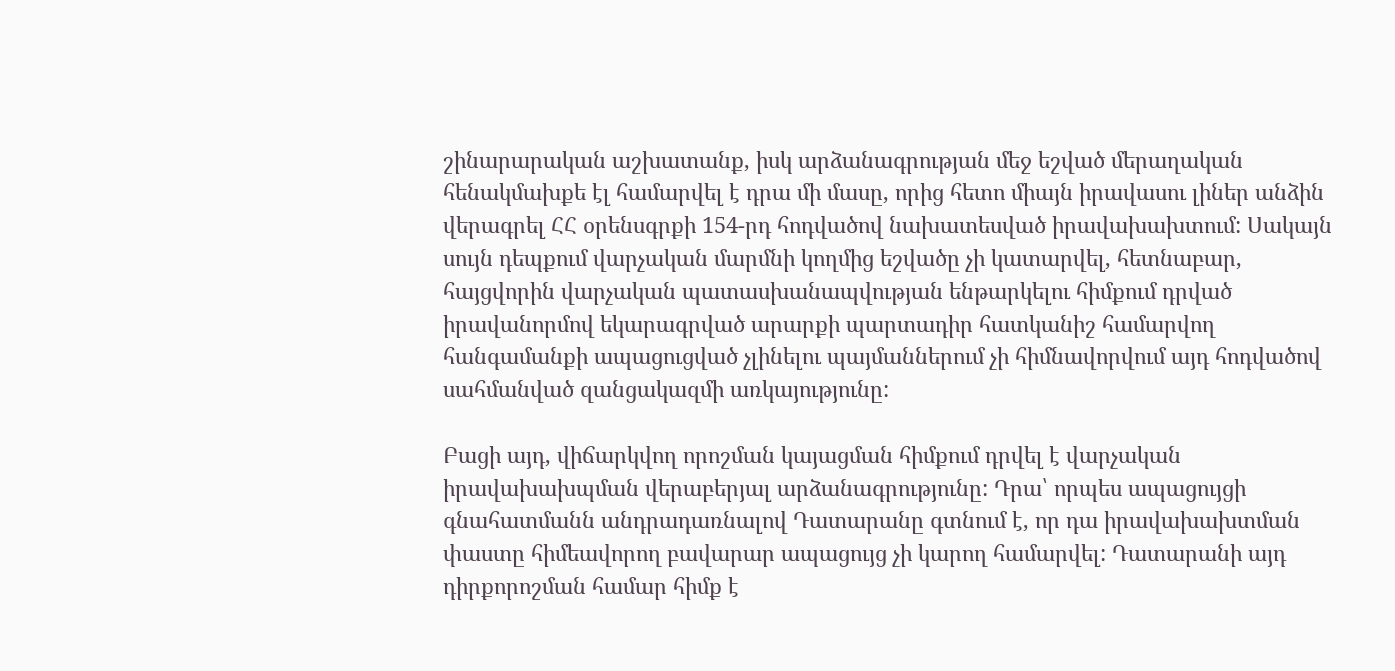շինարարական աշխատանք, իսկ արձանագրության մեջ եշված մերաղական հենակմախքե էլ համարվել է դրա մի մասը, որից հետո միայն իրավասու լիներ անձին վերագրել ՀՀ օրենսգրքի 154-րդ հոդվածով նախատեսված իրավախախտում: Սակայն սույն դեպքում վարչական մարմնի կողմից եշվածը չի կատարվել, հետնաբար, հայցվորին վարչական պատասխանապվության ենթարկելու հիմքում դրված իրավանորմով եկարագրված արարքի պարտադիր հատկանիշ համարվող հանգամանքի ապացուցված չլինելու պայմաններում չի հիմնավորվում այդ հոդվածով սահմանված զանցակազմի առկայությունը:

Բացի այդ, վիճարկվող որոշման կայացման հիմքում դրվել է վարչական իրավախախպման վերաբերյալ արձանագրությունը: Դրա՝ որպես ապացույցի գնահատմանն անդրադառնալով Դատարանը գտնում է, որ դա իրավախախտման փաստը հիմեավորող բավարար ապացույց չի կարող համարվել: Դատարանի այդ դիրքորոշման համար հիմք է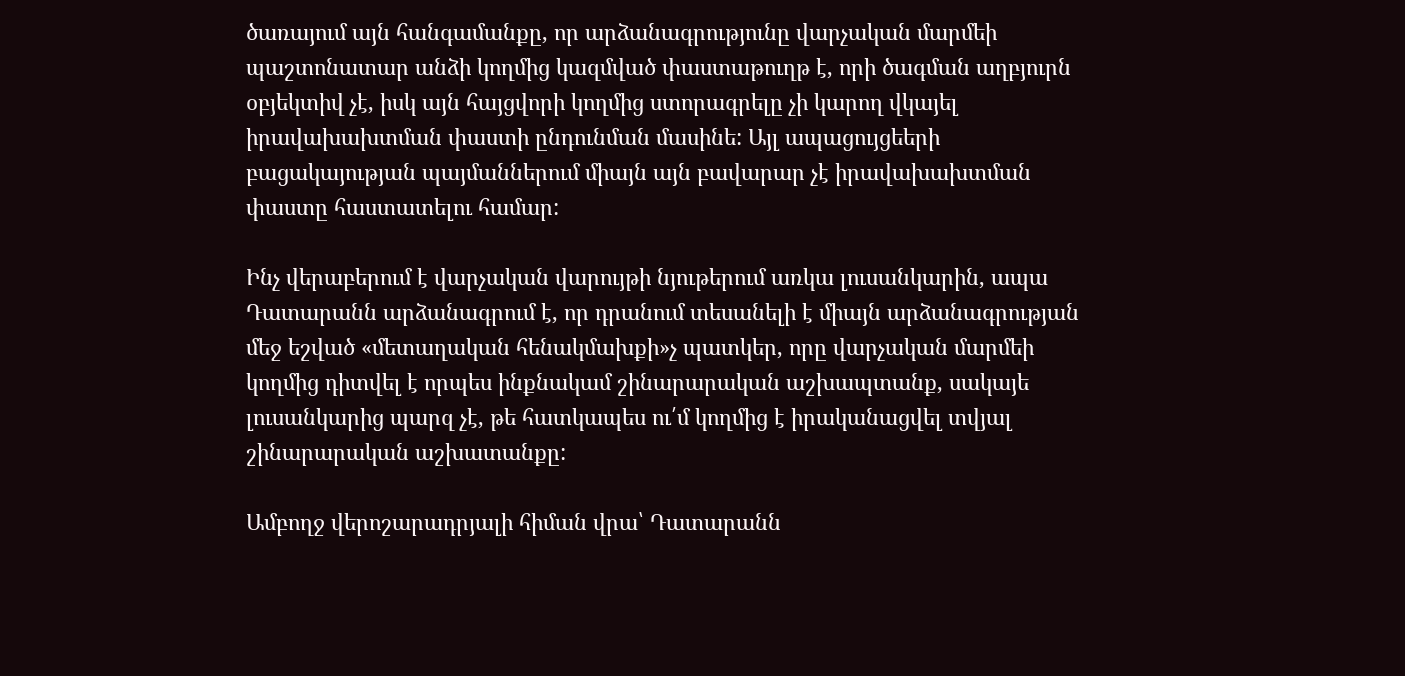ծառայում այն հանգամանքը, որ արձանագրությունը վարչական մարմեի պաշտոնատար անձի կողմից կազմված փաստաթուղթ է, որի ծագման աղբյուրն օբյեկտիվ չէ, իսկ այն հայցվորի կողմից ստորագրելը չի կարող վկայել իրավախախտման փաստի ընդունման մասինե: Այլ ապացույցեերի բացակայության պայմաններում միայն այն բավարար չէ իրավախախտման փաստը հաստատելու համար:

Ինչ վերաբերում է վարչական վարույթի նյութերում առկա լուսանկարին, ապա Դատարանն արձանագրում է, որ դրանում տեսանելի է միայն արձանագրության մեջ եշված «մետաղական հենակմախքի»չ պատկեր, որը վարչական մարմեի կողմից դիտվել է որպես ինքնակամ շինարարական աշխապտանք, սակայե լուսանկարից պարզ չէ, թե հատկապես ու՛մ կողմից է իրականացվել տվյալ շինարարական աշխատանքը:

Ամբողջ վերոշարադրյալի հիման վրա՝ Դատարանն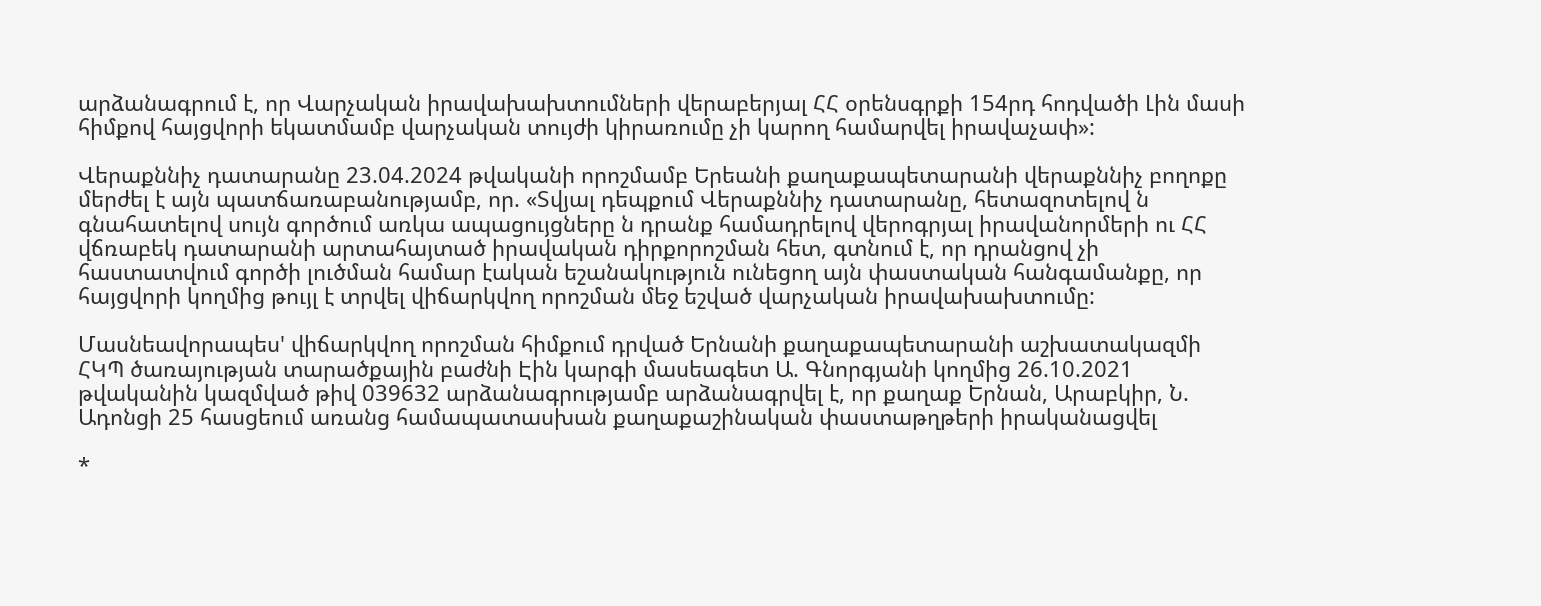արձանագրում է, որ Վարչական իրավախախտումների վերաբերյալ ՀՀ օրենսգրքի 154րդ հոդվածի Լին մասի հիմքով հայցվորի եկատմամբ վարչական տույժի կիրառումը չի կարող համարվել իրավաչափ»:

Վերաքննիչ դատարանը 23.04.2024 թվականի որոշմամբ Երեանի քաղաքապետարանի վերաքննիչ բողոքը մերժել է այն պատճառաբանությամբ, որ. «Տվյալ դեպքում Վերաքննիչ դատարանը, հետազոտելով ն գնահատելով սույն գործում առկա ապացույցները ն դրանք համադրելով վերոգրյալ իրավանորմերի ու ՀՀ վճռաբեկ դատարանի արտահայտած իրավական դիրքորոշման հետ, գտնում է, որ դրանցով չի հաստատվում գործի լուծման համար էական եշանակություն ունեցող այն փաստական հանգամանքը, որ հայցվորի կողմից թույլ է տրվել վիճարկվող որոշման մեջ եշված վարչական իրավախախտումը:

Մասնեավորապես' վիճարկվող որոշման հիմքում դրված Երնանի քաղաքապետարանի աշխատակազմի ՀԿՊ ծառայության տարածքային բաժնի Էին կարգի մասեագետ Ա. Գնորգյանի կողմից 26.10.2021 թվականին կազմված թիվ 039632 արձանագրությամբ արձանագրվել է, որ քաղաք Երնան, Արաբկիր, Ն. Ադոնցի 25 հասցեում առանց համապատասխան քաղաքաշինական փաստաթղթերի իրականացվել

*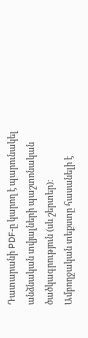Դատարանի PDF-ը կարող է պարունակել անձնական տվյալների պաշտոնական ծածկագրություն (սև շերտեր)։ Ամբողջական տեքստը հասանելի է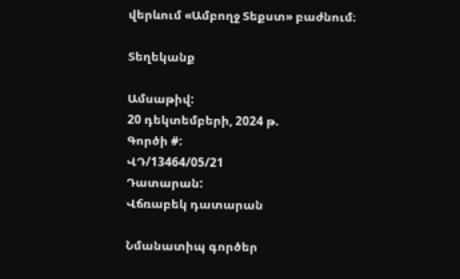վերևում «Ամբողջ Տեքստ» բաժնում։

Տեղեկանք

Ամսաթիվ:
20 դեկտեմբերի, 2024 թ.
Գործի #:
ՎԴ/13464/05/21
Դատարան:
Վճռաբեկ դատարան

Նմանատիպ գործեր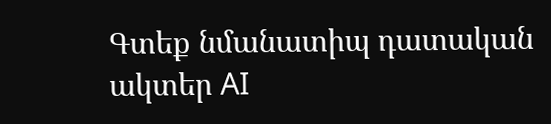Գտեք նմանատիպ դատական ակտեր AI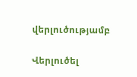վերլուծությամբ

Վերլուծել